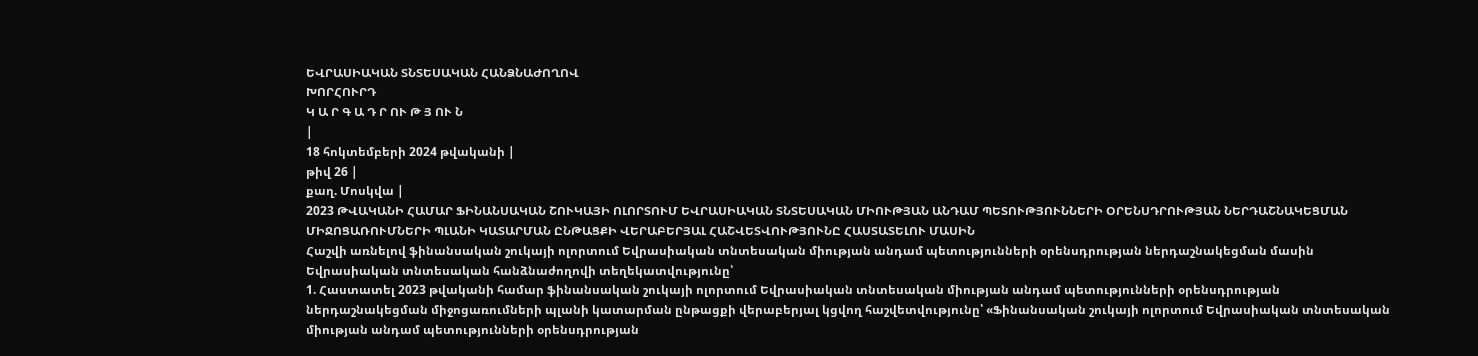ԵՎՐԱՍԻԱԿԱՆ ՏՆՏԵՍԱԿԱՆ ՀԱՆՁՆԱԺՈՂՈՎ
ԽՈՐՀՈՒՐԴ
Կ Ա Ր Գ Ա Դ Ր ՈՒ Թ Յ ՈՒ Ն
|
18 հոկտեմբերի 2024 թվականի |
թիվ 26 |
քաղ. Մոսկվա |
2023 ԹՎԱԿԱՆԻ ՀԱՄԱՐ ՖԻՆԱՆՍԱԿԱՆ ՇՈՒԿԱՅԻ ՈԼՈՐՏՈՒՄ ԵՎՐԱՍԻԱԿԱՆ ՏՆՏԵՍԱԿԱՆ ՄԻՈՒԹՅԱՆ ԱՆԴԱՄ ՊԵՏՈՒԹՅՈՒՆՆԵՐԻ ՕՐԵՆՍԴՐՈՒԹՅԱՆ ՆԵՐԴԱՇՆԱԿԵՑՄԱՆ ՄԻՋՈՑԱՌՈՒՄՆԵՐԻ ՊԼԱՆԻ ԿԱՏԱՐՄԱՆ ԸՆԹԱՑՔԻ ՎԵՐԱԲԵՐՅԱԼ ՀԱՇՎԵՏՎՈՒԹՅՈՒՆԸ ՀԱՍՏԱՏԵԼՈՒ ՄԱՍԻՆ
Հաշվի առնելով ֆինանսական շուկայի ոլորտում Եվրասիական տնտեսական միության անդամ պետությունների օրենսդրության ներդաշնակեցման մասին Եվրասիական տնտեսական հանձնաժողովի տեղեկատվությունը՝
1. Հաստատել 2023 թվականի համար ֆինանսական շուկայի ոլորտում Եվրասիական տնտեսական միության անդամ պետությունների օրենսդրության ներդաշնակեցման միջոցառումների պլանի կատարման ընթացքի վերաբերյալ կցվող հաշվետվությունը՝ «Ֆինանսական շուկայի ոլորտում Եվրասիական տնտեսական միության անդամ պետությունների օրենսդրության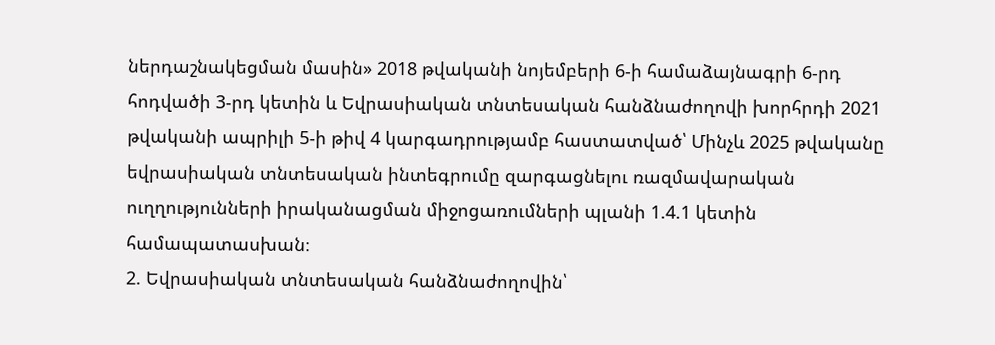ներդաշնակեցման մասին» 2018 թվականի նոյեմբերի 6-ի համաձայնագրի 6-րդ հոդվածի 3-րդ կետին և Եվրասիական տնտեսական հանձնաժողովի խորհրդի 2021 թվականի ապրիլի 5-ի թիվ 4 կարգադրությամբ հաստատված՝ Մինչև 2025 թվականը եվրասիական տնտեսական ինտեգրումը զարգացնելու ռազմավարական ուղղությունների իրականացման միջոցառումների պլանի 1.4.1 կետին համապատասխան։
2. Եվրասիական տնտեսական հանձնաժողովին՝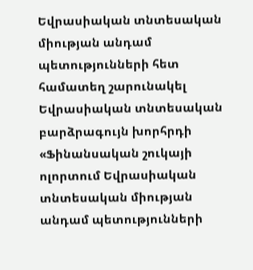Եվրասիական տնտեսական միության անդամ պետությունների հետ համատեղ շարունակել Եվրասիական տնտեսական բարձրագույն խորհրդի «Ֆինանսական շուկայի ոլորտում Եվրասիական տնտեսական միության անդամ պետությունների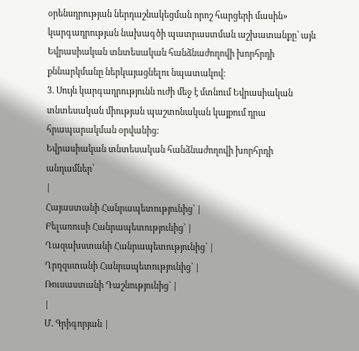օրենսդրության ներդաշնակեցման որոշ հարցերի մասին» կարգադրության նախագծի պատրաստման աշխատանքը՝ այն Եվրասիական տնտեսական հանձնաժողովի խորհրդի քննարկմանը ներկայացնելու նպատակով։
3. Սույն կարգադրությունն ուժի մեջ է մտնում Եվրասիական տնտեսական միության պաշտոնական կայքում դրա հրապարակման օրվանից:
Եվրասիական տնտեսական հանձնաժողովի խորհրդի անդամներ՝
|
Հայաստանի Հանրապետությունից` |
Բելառուսի Հանրապետությունից` |
Ղազախստանի Հանրապետությունից` |
Ղրղզստանի Հանրապետությունից` |
Ռուսաստանի Դաշնությունից` |
|
Մ. Գրիգորյան |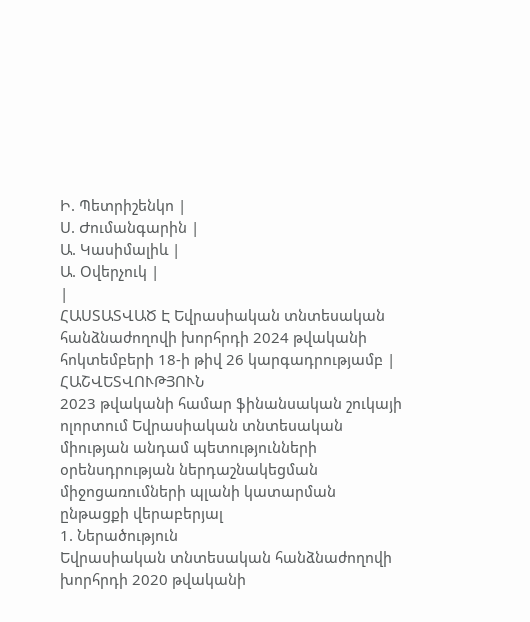Ի. Պետրիշենկո |
Ս. Ժումանգարին |
Ա. Կասիմալիև |
Ա. Օվերչուկ |
|
ՀԱՍՏԱՏՎԱԾ Է Եվրասիական տնտեսական հանձնաժողովի խորհրդի 2024 թվականի հոկտեմբերի 18-ի թիվ 26 կարգադրությամբ |
ՀԱՇՎԵՏՎՈՒԹՅՈՒՆ
2023 թվականի համար ֆինանսական շուկայի ոլորտում Եվրասիական տնտեսական միության անդամ պետությունների օրենսդրության ներդաշնակեցման միջոցառումների պլանի կատարման ընթացքի վերաբերյալ
1. Ներածություն
Եվրասիական տնտեսական հանձնաժողովի խորհրդի 2020 թվականի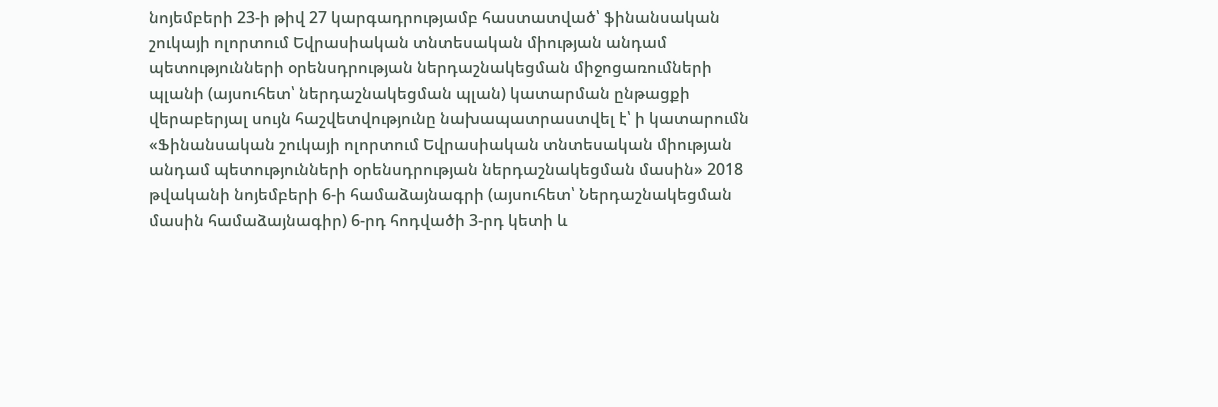նոյեմբերի 23-ի թիվ 27 կարգադրությամբ հաստատված՝ ֆինանսական շուկայի ոլորտում Եվրասիական տնտեսական միության անդամ պետությունների օրենսդրության ներդաշնակեցման միջոցառումների պլանի (այսուհետ՝ ներդաշնակեցման պլան) կատարման ընթացքի վերաբերյալ սույն հաշվետվությունը նախապատրաստվել է՝ ի կատարումն «Ֆինանսական շուկայի ոլորտում Եվրասիական տնտեսական միության անդամ պետությունների օրենսդրության ներդաշնակեցման մասին» 2018 թվականի նոյեմբերի 6-ի համաձայնագրի (այսուհետ՝ Ներդաշնակեցման մասին համաձայնագիր) 6-րդ հոդվածի 3-րդ կետի և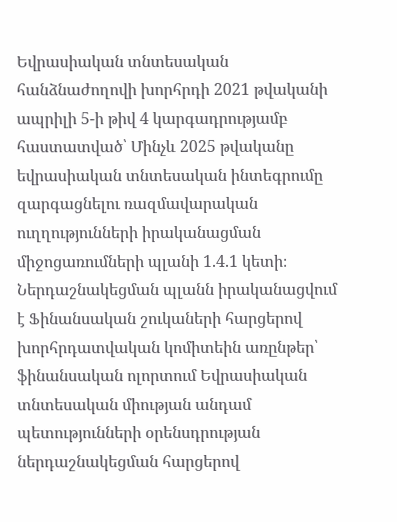Եվրասիական տնտեսական հանձնաժողովի խորհրդի 2021 թվականի ապրիլի 5-ի թիվ 4 կարգադրությամբ հաստատված՝ Մինչև 2025 թվականը եվրասիական տնտեսական ինտեգրումը զարգացնելու ռազմավարական ուղղությունների իրականացման միջոցառումների պլանի 1.4.1 կետի։
Ներդաշնակեցման պլանն իրականացվում է Ֆինանսական շուկաների հարցերով խորհրդատվական կոմիտեին առընթեր՝ ֆինանսական ոլորտում Եվրասիական տնտեսական միության անդամ պետությունների օրենսդրության ներդաշնակեցման հարցերով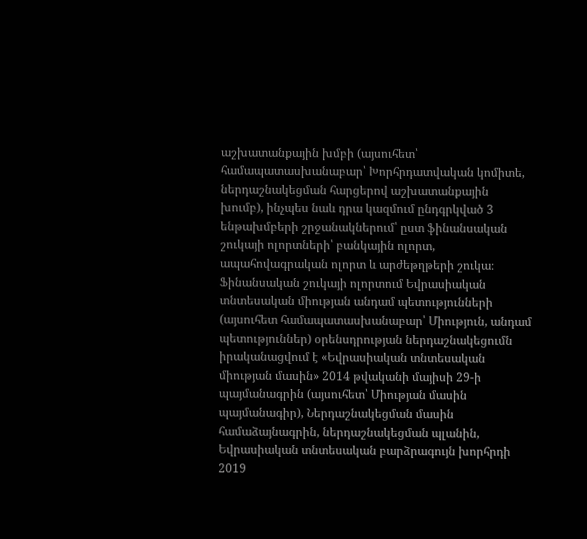աշխատանքային խմբի (այսուհետ՝ համապատասխանաբար՝ Խորհրդատվական կոմիտե, ներդաշնակեցման հարցերով աշխատանքային խումբ), ինչպես նաև դրա կազմում ընդգրկված 3 ենթախմբերի շրջանակներում՝ ըստ ֆինանսական շուկայի ոլորտների՝ բանկային ոլորտ, ապահովագրական ոլորտ և արժեթղթերի շուկա։
Ֆինանսական շուկայի ոլորտում Եվրասիական տնտեսական միության անդամ պետությունների (այսուհետ համապատասխանաբար՝ Միություն, անդամ պետություններ) օրենսդրության ներդաշնակեցումն իրականացվում է «Եվրասիական տնտեսական միության մասին» 2014 թվականի մայիսի 29-ի պայմանագրին (այսուհետ՝ Միության մասին պայմանագիր), Ներդաշնակեցման մասին համաձայնագրին, ներդաշնակեցման պլանին, Եվրասիական տնտեսական բարձրագույն խորհրդի 2019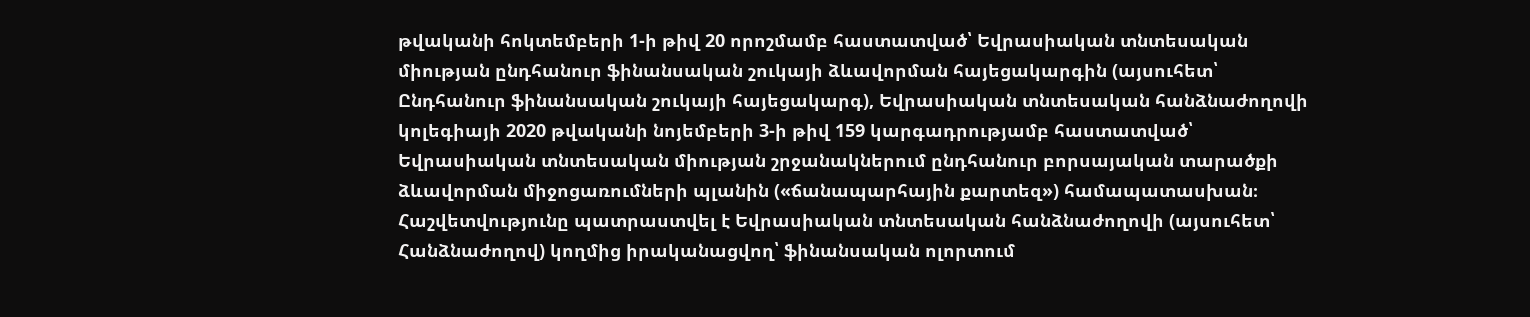թվականի հոկտեմբերի 1-ի թիվ 20 որոշմամբ հաստատված՝ Եվրասիական տնտեսական միության ընդհանուր ֆինանսական շուկայի ձևավորման հայեցակարգին (այսուհետ՝ Ընդհանուր ֆինանսական շուկայի հայեցակարգ), Եվրասիական տնտեսական հանձնաժողովի կոլեգիայի 2020 թվականի նոյեմբերի 3-ի թիվ 159 կարգադրությամբ հաստատված՝ Եվրասիական տնտեսական միության շրջանակներում ընդհանուր բորսայական տարածքի ձևավորման միջոցառումների պլանին («ճանապարհային քարտեզ») համապատասխան։
Հաշվետվությունը պատրաստվել է Եվրասիական տնտեսական հանձնաժողովի (այսուհետ՝ Հանձնաժողով) կողմից իրականացվող՝ ֆինանսական ոլորտում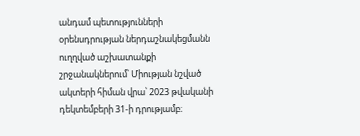անդամ պետությունների օրենսդրության ներդաշնակեցմանն ուղղված աշխատանքի շրջանակներում՝ Միության նշված ակտերի հիման վրա՝ 2023 թվականի դեկտեմբերի 31-ի դրությամբ։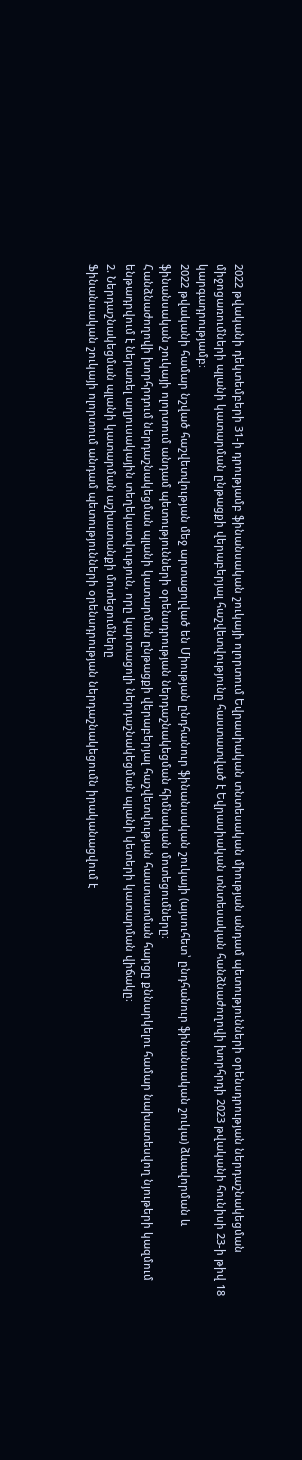2022 թվականի դեկտեմբերի 31-ի դրությամբ ֆինանսական շուկայի ոլորտում Եվրասիական տնտեսական միության անդամ պետությունների օրենսդրության ներդաշնակեցման միջոցառումների պլանի կատարման ընթացքի վերաբերյալ հաշվետվությունը հաստատված է Եվրասիական տնտեսական հանձնաժողովի խորհրդի 2023 թվականի հունիսի 23-ի թիվ 18 կարգադրությամբ։
2022 թվականի համար նշված հաշվետվության մեջ արտացոլված են Միության ընդհանուր ֆինանսական շուկայի (այսուհետ՝ ընդհանուր ֆինանսական շուկա) ձևավորման և ֆինանսական շուկայի ոլորտում անդամ պետությունների օրենսդրության ներդաշնակեցման հիմնական մոտեցումները։
Հանձնաժողովի խորհրդում ներդաշնակեցման պլանի կատարման ընթացքի վերաբերյալ հաշվետվության հաստատման հարցը քննարկելու համար նախատեսվող նյութերի կազմում ենթադրվում է ներառել աղյուսակային տեղեկատվություն, որը կարտացոլի ներդաշնակեցման պլանի կետերի կատարման վիճակը։
2. Ներդաշնակեցման պլանի կատարման աշխատանքի մոտեցումները
Ֆինանսական շուկայի ոլորտում անդամ պետությունների օրենսդրության ներդաշնակեցումն իրականացվում է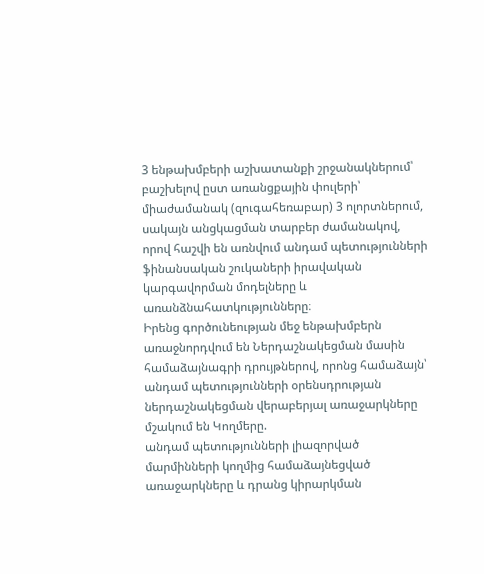3 ենթախմբերի աշխատանքի շրջանակներում՝ բաշխելով ըստ առանցքային փուլերի՝ միաժամանակ (զուգահեռաբար) 3 ոլորտներում, սակայն անցկացման տարբեր ժամանակով, որով հաշվի են առնվում անդամ պետությունների ֆինանսական շուկաների իրավական կարգավորման մոդելները և առանձնահատկությունները։
Իրենց գործունեության մեջ ենթախմբերն առաջնորդվում են Ներդաշնակեցման մասին համաձայնագրի դրույթներով, որոնց համաձայն՝
անդամ պետությունների օրենսդրության ներդաշնակեցման վերաբերյալ առաջարկները մշակում են Կողմերը.
անդամ պետությունների լիազորված մարմինների կողմից համաձայնեցված առաջարկները և դրանց կիրարկման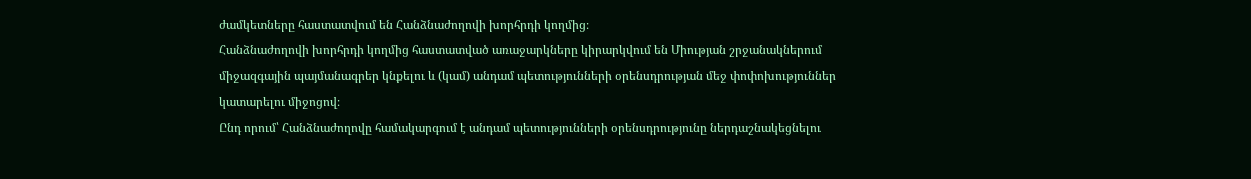ժամկետները հաստատվում են Հանձնաժողովի խորհրդի կողմից։
Հանձնաժողովի խորհրդի կողմից հաստատված առաջարկները կիրարկվում են Միության շրջանակներում միջազգային պայմանագրեր կնքելու և (կամ) անդամ պետությունների օրենսդրության մեջ փոփոխություններ կատարելու միջոցով։
Ընդ որում՝ Հանձնաժողովը համակարգում է անդամ պետությունների օրենսդրությունը ներդաշնակեցնելու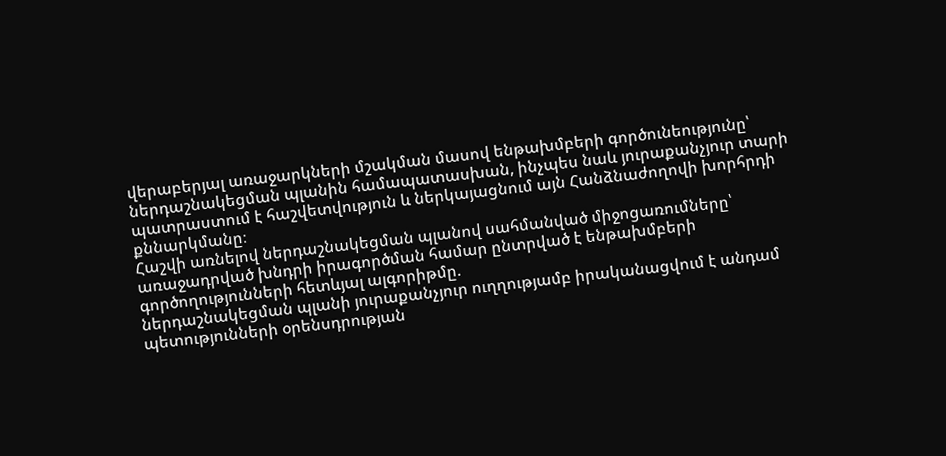վերաբերյալ առաջարկների մշակման մասով ենթախմբերի գործունեությունը՝ ներդաշնակեցման պլանին համապատասխան, ինչպես նաև յուրաքանչյուր տարի պատրաստում է հաշվետվություն և ներկայացնում այն Հանձնաժողովի խորհրդի քննարկմանը։
Հաշվի առնելով ներդաշնակեցման պլանով սահմանված միջոցառումները՝ առաջադրված խնդրի իրագործման համար ընտրված է ենթախմբերի գործողությունների հետևյալ ալգորիթմը.
ներդաշնակեցման պլանի յուրաքանչյուր ուղղությամբ իրականացվում է անդամ պետությունների օրենսդրության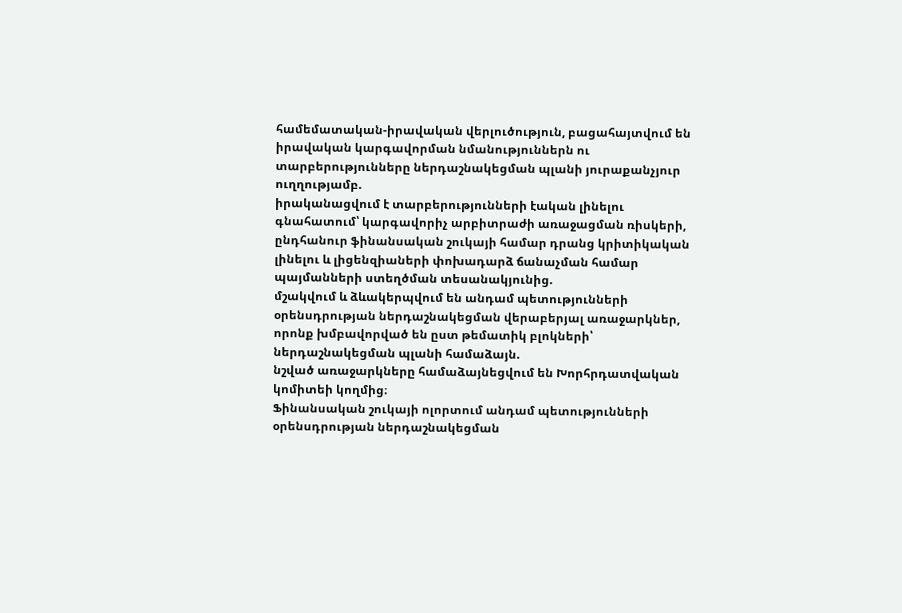համեմատական-իրավական վերլուծություն, բացահայտվում են իրավական կարգավորման նմանություններն ու տարբերությունները ներդաշնակեցման պլանի յուրաքանչյուր ուղղությամբ.
իրականացվում է տարբերությունների էական լինելու գնահատում՝ կարգավորիչ արբիտրաժի առաջացման ռիսկերի, ընդհանուր ֆինանսական շուկայի համար դրանց կրիտիկական լինելու և լիցենզիաների փոխադարձ ճանաչման համար պայմանների ստեղծման տեսանակյունից.
մշակվում և ձևակերպվում են անդամ պետությունների օրենսդրության ներդաշնակեցման վերաբերյալ առաջարկներ, որոնք խմբավորված են ըստ թեմատիկ բլոկների՝ ներդաշնակեցման պլանի համաձայն.
նշված առաջարկները համաձայնեցվում են Խորհրդատվական կոմիտեի կողմից։
Ֆինանսական շուկայի ոլորտում անդամ պետությունների օրենսդրության ներդաշնակեցման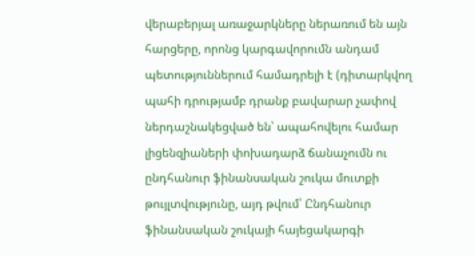վերաբերյալ առաջարկները ներառում են այն հարցերը, որոնց կարգավորումն անդամ պետություններում համադրելի է (դիտարկվող պահի դրությամբ դրանք բավարար չափով ներդաշնակեցված են՝ ապահովելու համար լիցենզիաների փոխադարձ ճանաչումն ու ընդհանուր ֆինանսական շուկա մուտքի թույլտվությունը, այդ թվում՝ Ընդհանուր ֆինանսական շուկայի հայեցակարգի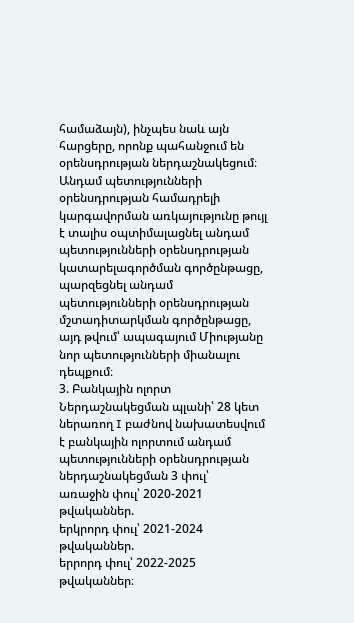համաձայն), ինչպես նաև այն հարցերը, որոնք պահանջում են օրենսդրության ներդաշնակեցում։
Անդամ պետությունների օրենսդրության համադրելի կարգավորման առկայությունը թույլ է տալիս օպտիմալացնել անդամ պետությունների օրենսդրության կատարելագործման գործընթացը, պարզեցնել անդամ պետությունների օրենսդրության մշտադիտարկման գործընթացը, այդ թվում՝ ապագայում Միությանը նոր պետությունների միանալու դեպքում։
3. Բանկային ոլորտ
Ներդաշնակեցման պլանի՝ 28 կետ ներառող I բաժնով նախատեսվում է բանկային ոլորտում անդամ պետությունների օրենսդրության ներդաշնակեցման 3 փուլ՝
առաջին փուլ՝ 2020-2021 թվականներ.
երկրորդ փուլ՝ 2021-2024 թվականներ.
երրորդ փուլ՝ 2022-2025 թվականներ։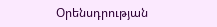Օրենսդրության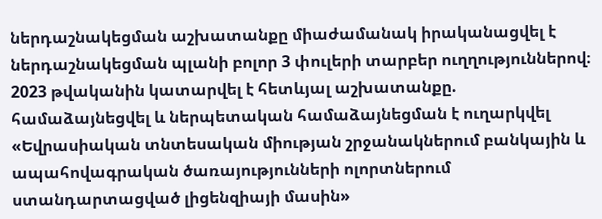ներդաշնակեցման աշխատանքը միաժամանակ իրականացվել է ներդաշնակեցման պլանի բոլոր 3 փուլերի տարբեր ուղղություններով։
2023 թվականին կատարվել է հետևյալ աշխատանքը.
համաձայնեցվել և ներպետական համաձայնեցման է ուղարկվել «Եվրասիական տնտեսական միության շրջանակներում բանկային և ապահովագրական ծառայությունների ոլորտներում ստանդարտացված լիցենզիայի մասին»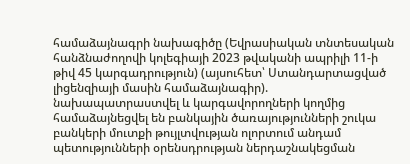համաձայնագրի նախագիծը (Եվրասիական տնտեսական հանձնաժողովի կոլեգիայի 2023 թվականի ապրիլի 11-ի թիվ 45 կարգադրություն) (այսուհետ՝ Ստանդարտացված լիցենզիայի մասին համաձայնագիր).
նախապատրաստվել և կարգավորողների կողմից համաձայնեցվել են բանկային ծառայությունների շուկա բանկերի մուտքի թույլտվության ոլորտում անդամ պետությունների օրենսդրության ներդաշնակեցման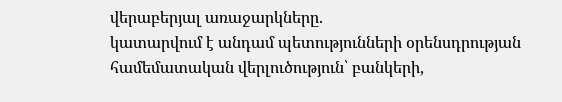վերաբերյալ առաջարկները.
կատարվում է անդամ պետությունների օրենսդրության համեմատական վերլուծություն՝ բանկերի,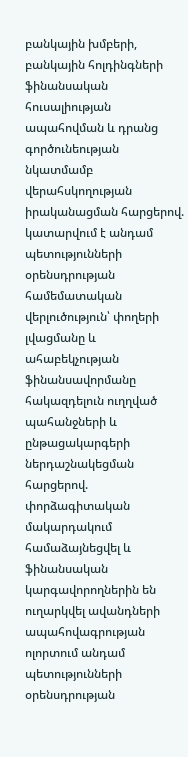բանկային խմբերի, բանկային հոլդինգների ֆինանսական հուսալիության ապահովման և դրանց գործունեության նկատմամբ վերահսկողության իրականացման հարցերով.
կատարվում է անդամ պետությունների օրենսդրության համեմատական վերլուծություն՝ փողերի լվացմանը և ահաբեկչության ֆինանսավորմանը հակազդելուն ուղղված պահանջների և ընթացակարգերի ներդաշնակեցման հարցերով.
փորձագիտական մակարդակում համաձայնեցվել և ֆինանսական կարգավորողներին են ուղարկվել ավանդների ապահովագրության ոլորտում անդամ պետությունների օրենսդրության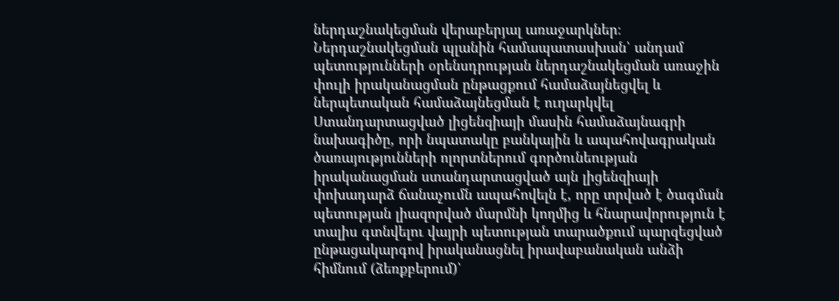ներդաշնակեցման վերաբերյալ առաջարկներ։
Ներդաշնակեցման պլանին համապատասխան՝ անդամ պետությունների օրենսդրության ներդաշնակեցման առաջին փուլի իրականացման ընթացքում համաձայնեցվել և ներպետական համաձայնեցման է ուղարկվել Ստանդարտացված լիցենզիայի մասին համաձայնագրի նախագիծը, որի նպատակը բանկային և ապահովագրական ծառայությունների ոլորտներում գործունեության իրականացման ստանդարտացված այն լիցենզիայի փոխադարձ ճանաչումն ապահովելն է, որը տրված է ծագման պետության լիազորված մարմնի կողմից և հնարավորություն է տալիս գտնվելու վայրի պետության տարածքում պարզեցված ընթացակարգով իրականացնել իրավաբանական անձի հիմնում (ձեռքբերում)՝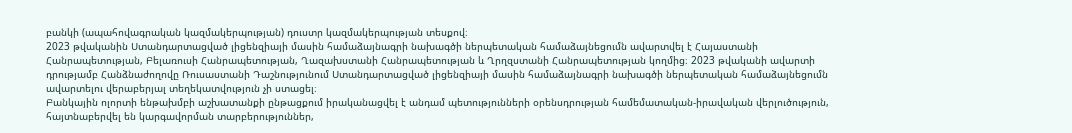բանկի (ապահովագրական կազմակերպության) դուստր կազմակերպության տեսքով։
2023 թվականին Ստանդարտացված լիցենզիայի մասին համաձայնագրի նախագծի ներպետական համաձայնեցումն ավարտվել է Հայաստանի Հանրապետության, Բելառուսի Հանրապետության, Ղազախստանի Հանրապետության և Ղրղզստանի Հանրապետության կողմից։ 2023 թվականի ավարտի դրությամբ Հանձնաժողովը Ռուսաստանի Դաշնությունում Ստանդարտացված լիցենզիայի մասին համաձայնագրի նախագծի ներպետական համաձայնեցումն ավարտելու վերաբերյալ տեղեկատվություն չի ստացել։
Բանկային ոլորտի ենթախմբի աշխատանքի ընթացքում իրականացվել է անդամ պետությունների օրենսդրության համեմատական-իրավական վերլուծություն, հայտնաբերվել են կարգավորման տարբերություններ,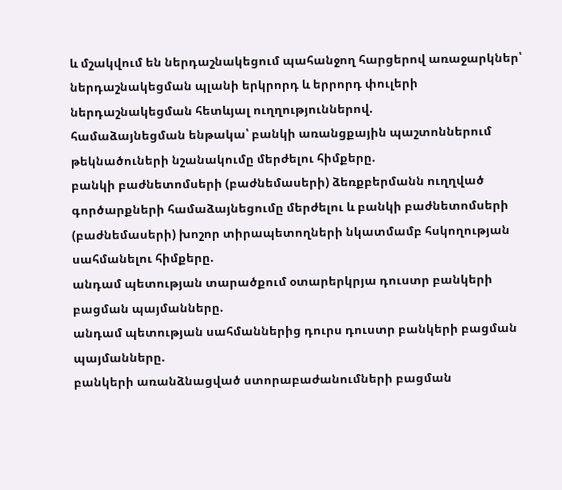և մշակվում են ներդաշնակեցում պահանջող հարցերով առաջարկներ՝ ներդաշնակեցման պլանի երկրորդ և երրորդ փուլերի ներդաշնակեցման հետևյալ ուղղություններով.
համաձայնեցման ենթակա՝ բանկի առանցքային պաշտոններում թեկնածուների նշանակումը մերժելու հիմքերը.
բանկի բաժնետոմսերի (բաժնեմասերի) ձեռքբերմանն ուղղված գործարքների համաձայնեցումը մերժելու և բանկի բաժնետոմսերի (բաժնեմասերի) խոշոր տիրապետողների նկատմամբ հսկողության սահմանելու հիմքերը.
անդամ պետության տարածքում օտարերկրյա դուստր բանկերի բացման պայմանները.
անդամ պետության սահմաններից դուրս դուստր բանկերի բացման պայմանները.
բանկերի առանձնացված ստորաբաժանումների բացման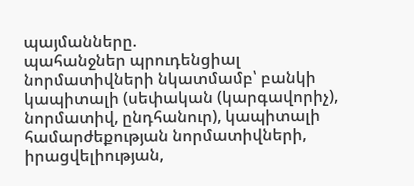պայմանները.
պահանջներ պրուդենցիալ նորմատիվների նկատմամբ՝ բանկի կապիտալի (սեփական (կարգավորիչ), նորմատիվ, ընդհանուր), կապիտալի համարժեքության նորմատիվների, իրացվելիության,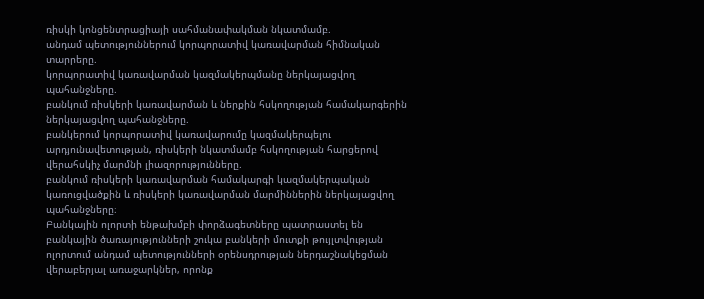ռիսկի կոնցենտրացիայի սահմանափակման նկատմամբ.
անդամ պետություններում կորպորատիվ կառավարման հիմնական տարրերը.
կորպորատիվ կառավարման կազմակերպմանը ներկայացվող պահանջները.
բանկում ռիսկերի կառավարման և ներքին հսկողության համակարգերին ներկայացվող պահանջները.
բանկերում կորպորատիվ կառավարումը կազմակերպելու արդյունավետության, ռիսկերի նկատմամբ հսկողության հարցերով վերահսկիչ մարմնի լիազորությունները.
բանկում ռիսկերի կառավարման համակարգի կազմակերպական կառուցվածքին և ռիսկերի կառավարման մարմիններին ներկայացվող պահանջները։
Բանկային ոլորտի ենթախմբի փորձագետները պատրաստել են բանկային ծառայությունների շուկա բանկերի մուտքի թույլտվության ոլորտում անդամ պետությունների օրենսդրության ներդաշնակեցման վերաբերյալ առաջարկներ, որոնք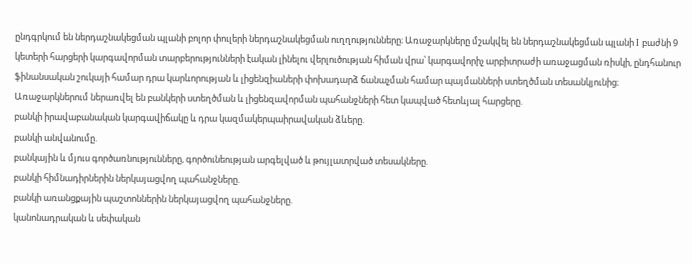ընդգրկում են ներդաշնակեցման պլանի բոլոր փուլերի ներդաշնակեցման ուղղությունները։ Առաջարկները մշակվել են ներդաշնակեցման պլանի I բաժնի 9 կետերի հարցերի կարգավորման տարբերությունների էական լինելու վերլուծության հիման վրա՝ կարգավորիչ արբիտրաժի առաջացման ռիսկի, ընդհանուր ֆինանսական շուկայի համար դրա կարևորության և լիցենզիաների փոխադարձ ճանաչման համար պայմանների ստեղծման տեսանկյունից։ Առաջարկներում ներառվել են բանկերի ստեղծման և լիցենզավորման պահանջների հետ կապված հետևյալ հարցերը.
բանկի իրավաբանական կարգավիճակը և դրա կազմակերպաիրավական ձևերը.
բանկի անվանումը.
բանկային և մյուս գործառնությունները, գործունեության արգելված և թույլատրված տեսակները.
բանկի հիմնադիրներին ներկայացվող պահանջները.
բանկի առանցքային պաշտոններին ներկայացվող պահանջները.
կանոնադրական և սեփական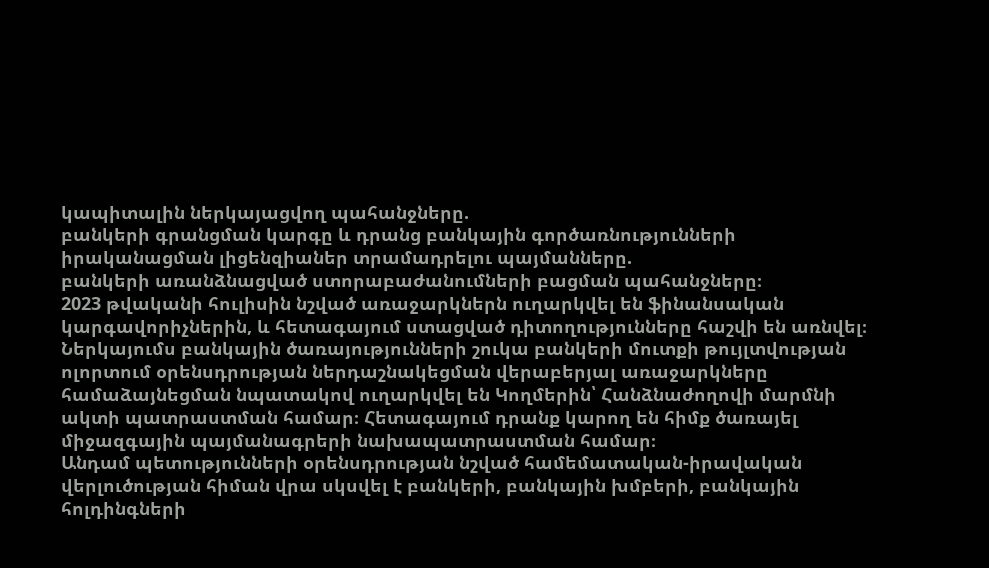կապիտալին ներկայացվող պահանջները.
բանկերի գրանցման կարգը և դրանց բանկային գործառնությունների իրականացման լիցենզիաներ տրամադրելու պայմանները.
բանկերի առանձնացված ստորաբաժանումների բացման պահանջները։
2023 թվականի հուլիսին նշված առաջարկներն ուղարկվել են ֆինանսական կարգավորիչներին, և հետագայում ստացված դիտողությունները հաշվի են առնվել։ Ներկայումս բանկային ծառայությունների շուկա բանկերի մուտքի թույլտվության ոլորտում օրենսդրության ներդաշնակեցման վերաբերյալ առաջարկները համաձայնեցման նպատակով ուղարկվել են Կողմերին՝ Հանձնաժողովի մարմնի ակտի պատրաստման համար։ Հետագայում դրանք կարող են հիմք ծառայել միջազգային պայմանագրերի նախապատրաստման համար։
Անդամ պետությունների օրենսդրության նշված համեմատական-իրավական վերլուծության հիման վրա սկսվել է բանկերի, բանկային խմբերի, բանկային հոլդինգների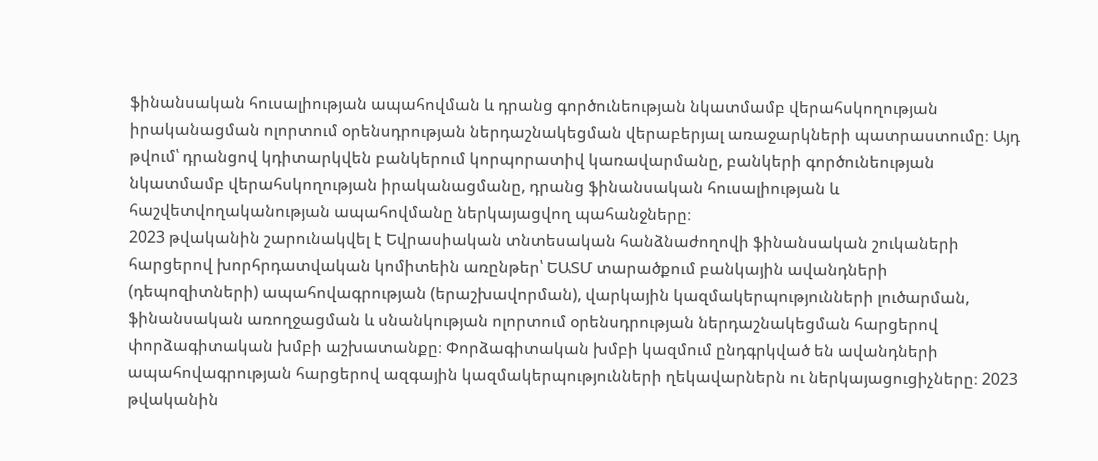ֆինանսական հուսալիության ապահովման և դրանց գործունեության նկատմամբ վերահսկողության իրականացման ոլորտում օրենսդրության ներդաշնակեցման վերաբերյալ առաջարկների պատրաստումը։ Այդ թվում՝ դրանցով կդիտարկվեն բանկերում կորպորատիվ կառավարմանը, բանկերի գործունեության նկատմամբ վերահսկողության իրականացմանը, դրանց ֆինանսական հուսալիության և հաշվետվողականության ապահովմանը ներկայացվող պահանջները։
2023 թվականին շարունակվել է Եվրասիական տնտեսական հանձնաժողովի ֆինանսական շուկաների հարցերով խորհրդատվական կոմիտեին առընթեր՝ ԵԱՏՄ տարածքում բանկային ավանդների (դեպոզիտների) ապահովագրության (երաշխավորման), վարկային կազմակերպությունների լուծարման, ֆինանսական առողջացման և սնանկության ոլորտում օրենսդրության ներդաշնակեցման հարցերով փորձագիտական խմբի աշխատանքը։ Փորձագիտական խմբի կազմում ընդգրկված են ավանդների ապահովագրության հարցերով ազգային կազմակերպությունների ղեկավարներն ու ներկայացուցիչները։ 2023 թվականին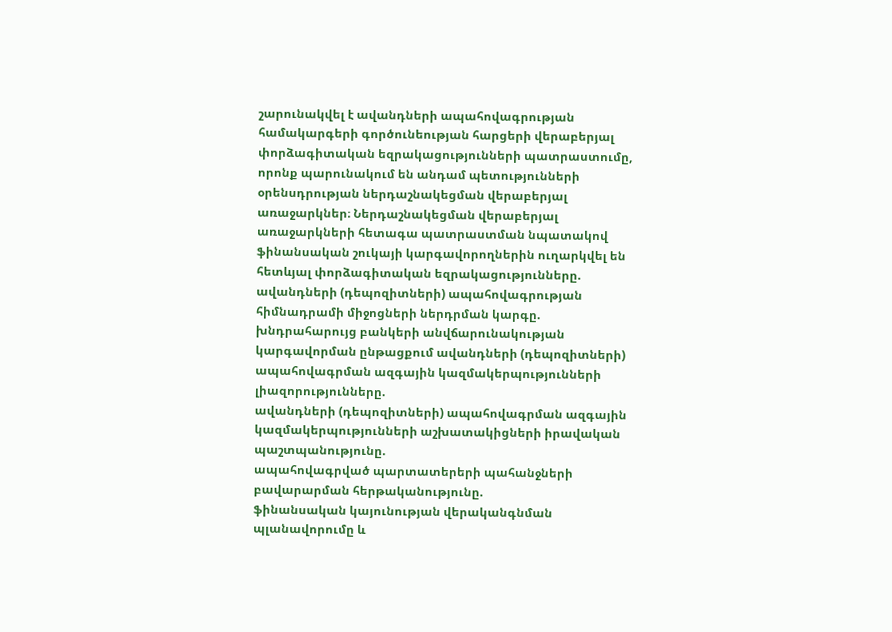շարունակվել է ավանդների ապահովագրության համակարգերի գործունեության հարցերի վերաբերյալ փորձագիտական եզրակացությունների պատրաստումը, որոնք պարունակում են անդամ պետությունների օրենսդրության ներդաշնակեցման վերաբերյալ առաջարկներ։ Ներդաշնակեցման վերաբերյալ առաջարկների հետագա պատրաստման նպատակով ֆինանսական շուկայի կարգավորողներին ուղարկվել են հետևյալ փորձագիտական եզրակացությունները.
ավանդների (դեպոզիտների) ապահովագրության հիմնադրամի միջոցների ներդրման կարգը.
խնդրահարույց բանկերի անվճարունակության կարգավորման ընթացքում ավանդների (դեպոզիտների) ապահովագրման ազգային կազմակերպությունների լիազորությունները.
ավանդների (դեպոզիտների) ապահովագրման ազգային կազմակերպությունների աշխատակիցների իրավական պաշտպանությունը.
ապահովագրված պարտատերերի պահանջների բավարարման հերթականությունը.
ֆինանսական կայունության վերականգնման պլանավորումը և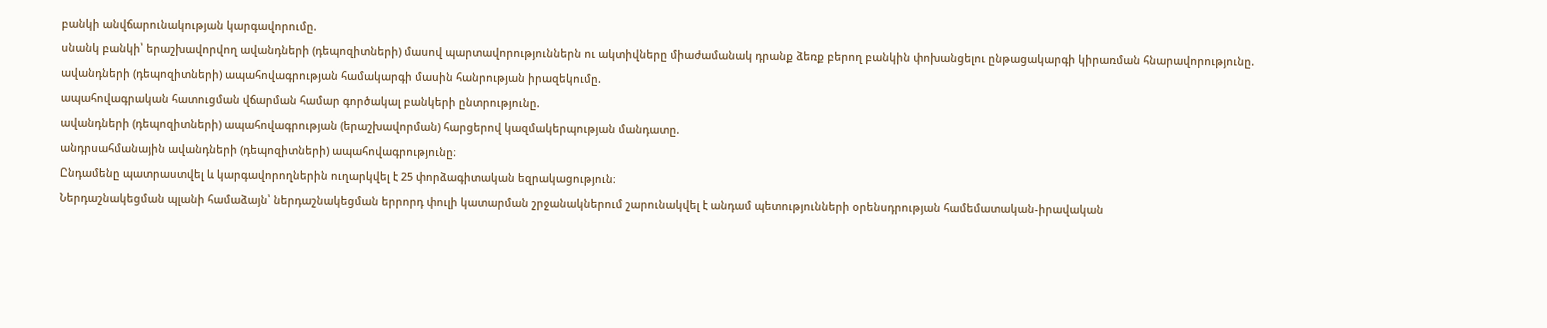բանկի անվճարունակության կարգավորումը.
սնանկ բանկի՝ երաշխավորվող ավանդների (դեպոզիտների) մասով պարտավորություններն ու ակտիվները միաժամանակ դրանք ձեռք բերող բանկին փոխանցելու ընթացակարգի կիրառման հնարավորությունը.
ավանդների (դեպոզիտների) ապահովագրության համակարգի մասին հանրության իրազեկումը.
ապահովագրական հատուցման վճարման համար գործակալ բանկերի ընտրությունը.
ավանդների (դեպոզիտների) ապահովագրության (երաշխավորման) հարցերով կազմակերպության մանդատը.
անդրսահմանային ավանդների (դեպոզիտների) ապահովագրությունը։
Ընդամենը պատրաստվել և կարգավորողներին ուղարկվել է 25 փորձագիտական եզրակացություն։
Ներդաշնակեցման պլանի համաձայն՝ ներդաշնակեցման երրորդ փուլի կատարման շրջանակներում շարունակվել է անդամ պետությունների օրենսդրության համեմատական-իրավական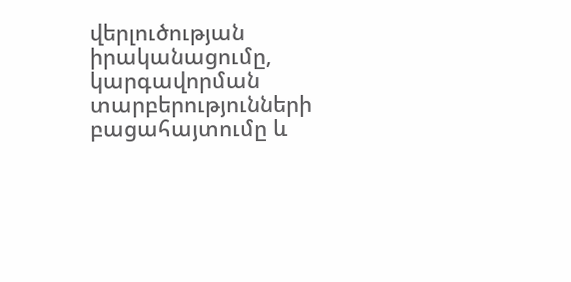վերլուծության իրականացումը, կարգավորման տարբերությունների բացահայտումը և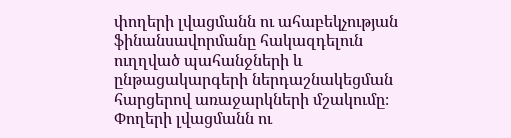փողերի լվացմանն ու ահաբեկչության ֆինանսավորմանը հակազդելուն ուղղված պահանջների և ընթացակարգերի ներդաշնակեցման հարցերով առաջարկների մշակումը։ Փողերի լվացմանն ու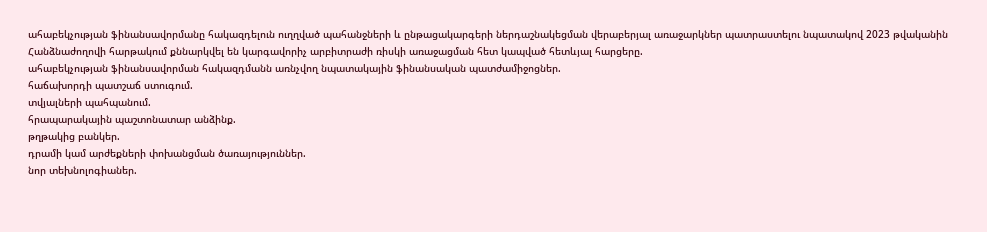ահաբեկչության ֆինանսավորմանը հակազդելուն ուղղված պահանջների և ընթացակարգերի ներդաշնակեցման վերաբերյալ առաջարկներ պատրաստելու նպատակով 2023 թվականին Հանձնաժողովի հարթակում քննարկվել են կարգավորիչ արբիտրաժի ռիսկի առաջացման հետ կապված հետևյալ հարցերը.
ահաբեկչության ֆինանսավորման հակազդմանն առնչվող նպատակային ֆինանսական պատժամիջոցներ.
հաճախորդի պատշաճ ստուգում.
տվյալների պահպանում.
հրապարակային պաշտոնատար անձինք.
թղթակից բանկեր.
դրամի կամ արժեքների փոխանցման ծառայություններ.
նոր տեխնոլոգիաներ.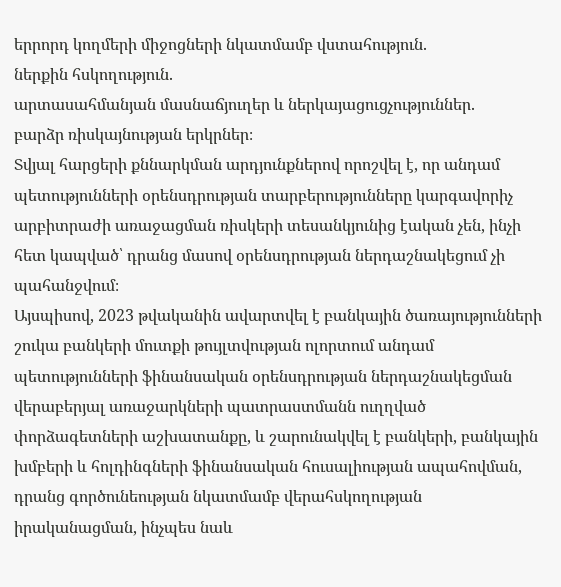երրորդ կողմերի միջոցների նկատմամբ վստահություն.
ներքին հսկողություն.
արտասահմանյան մասնաճյուղեր և ներկայացուցչություններ.
բարձր ռիսկայնության երկրներ։
Տվյալ հարցերի քննարկման արդյունքներով որոշվել է, որ անդամ պետությունների օրենսդրության տարբերությունները կարգավորիչ արբիտրաժի առաջացման ռիսկերի տեսանկյունից էական չեն, ինչի հետ կապված՝ դրանց մասով օրենսդրության ներդաշնակեցում չի պահանջվում։
Այսպիսով, 2023 թվականին ավարտվել է բանկային ծառայությունների շուկա բանկերի մուտքի թույլտվության ոլորտում անդամ պետությունների ֆինանսական օրենսդրության ներդաշնակեցման վերաբերյալ առաջարկների պատրաստմանն ուղղված փորձագետների աշխատանքը, և շարունակվել է բանկերի, բանկային խմբերի և հոլդինգների ֆինանսական հուսալիության ապահովման, դրանց գործունեության նկատմամբ վերահսկողության իրականացման, ինչպես նաև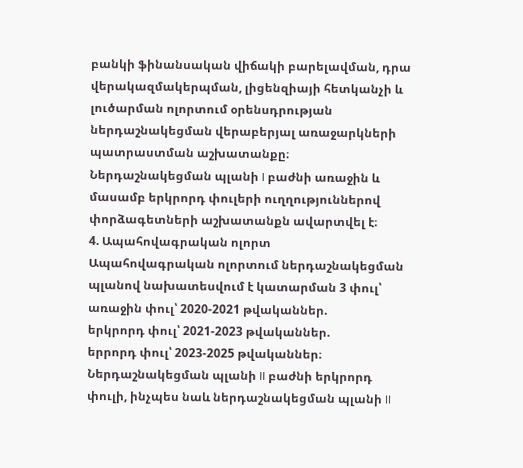բանկի ֆինանսական վիճակի բարելավման, դրա վերակազմակերպման, լիցենզիայի հետկանչի և լուծարման ոլորտում օրենսդրության ներդաշնակեցման վերաբերյալ առաջարկների պատրաստման աշխատանքը։ Ներդաշնակեցման պլանի I բաժնի առաջին և մասամբ երկրորդ փուլերի ուղղություններով փորձագետների աշխատանքն ավարտվել է։
4. Ապահովագրական ոլորտ
Ապահովագրական ոլորտում ներդաշնակեցման պլանով նախատեսվում է կատարման 3 փուլ՝
առաջին փուլ՝ 2020-2021 թվականներ.
երկրորդ փուլ՝ 2021-2023 թվականներ.
երրորդ փուլ՝ 2023-2025 թվականներ։
Ներդաշնակեցման պլանի II բաժնի երկրորդ փուլի, ինչպես նաև ներդաշնակեցման պլանի II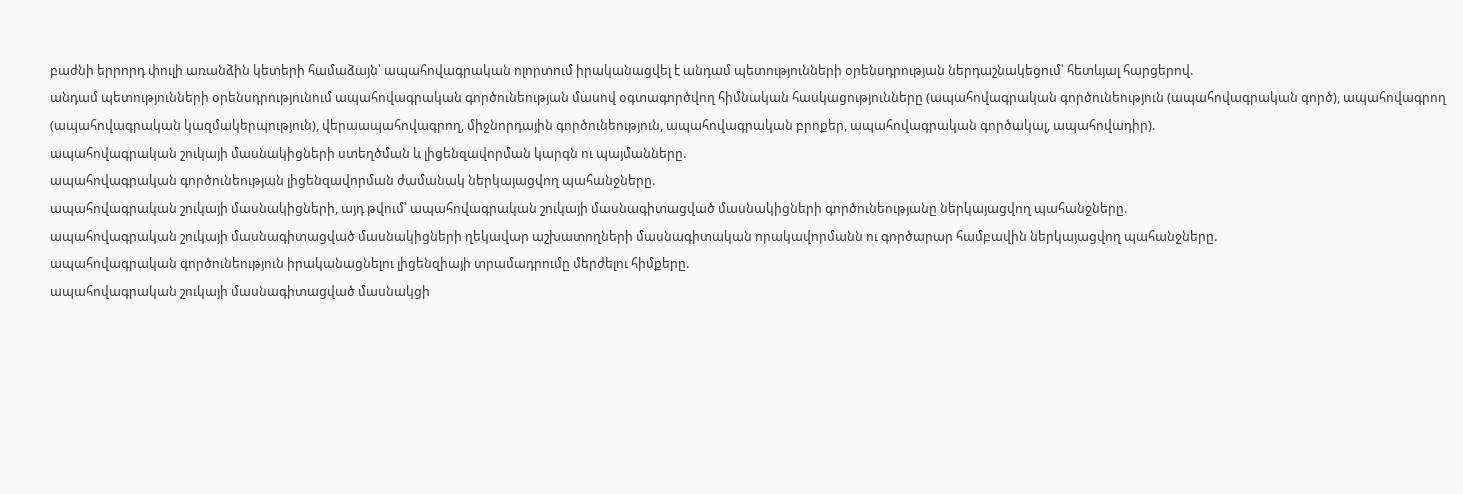բաժնի երրորդ փուլի առանձին կետերի համաձայն՝ ապահովագրական ոլորտում իրականացվել է անդամ պետությունների օրենսդրության ներդաշնակեցում՝ հետևյալ հարցերով.
անդամ պետությունների օրենսդրությունում ապահովագրական գործունեության մասով օգտագործվող հիմնական հասկացությունները (ապահովագրական գործունեություն (ապահովագրական գործ), ապահովագրող (ապահովագրական կազմակերպություն), վերաապահովագրող, միջնորդային գործունեություն, ապահովագրական բրոքեր, ապահովագրական գործակալ, ապահովադիր).
ապահովագրական շուկայի մասնակիցների ստեղծման և լիցենզավորման կարգն ու պայմանները.
ապահովագրական գործունեության լիցենզավորման ժամանակ ներկայացվող պահանջները.
ապահովագրական շուկայի մասնակիցների, այդ թվում՝ ապահովագրական շուկայի մասնագիտացված մասնակիցների գործունեությանը ներկայացվող պահանջները.
ապահովագրական շուկայի մասնագիտացված մասնակիցների ղեկավար աշխատողների մասնագիտական որակավորմանն ու գործարար համբավին ներկայացվող պահանջները.
ապահովագրական գործունեություն իրականացնելու լիցենզիայի տրամադրումը մերժելու հիմքերը.
ապահովագրական շուկայի մասնագիտացված մասնակցի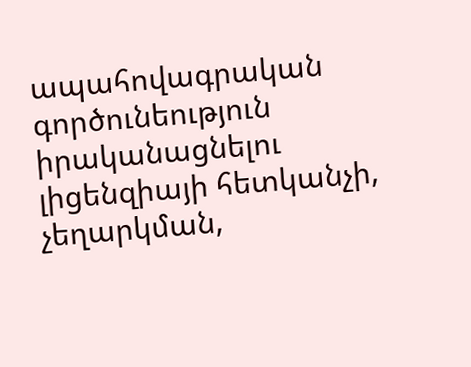ապահովագրական գործունեություն իրականացնելու լիցենզիայի հետկանչի, չեղարկման,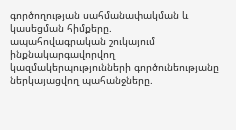գործողության սահմանափակման և կասեցման հիմքերը.
ապահովագրական շուկայում ինքնակարգավորվող կազմակերպությունների գործունեությանը ներկայացվող պահանջները.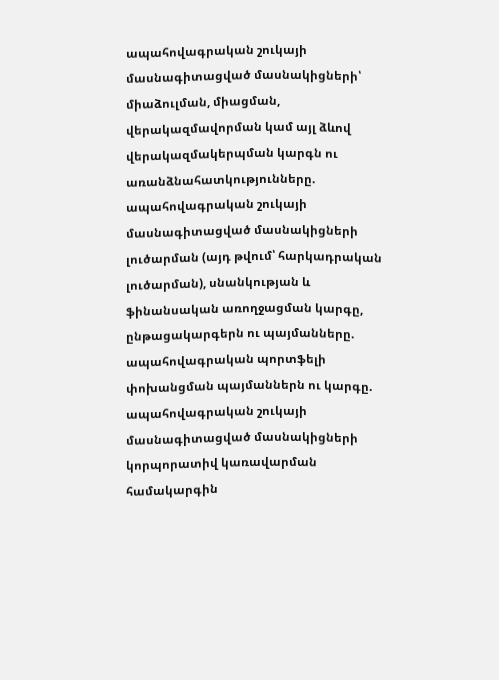ապահովագրական շուկայի մասնագիտացված մասնակիցների՝ միաձուլման, միացման, վերակազմավորման կամ այլ ձևով վերակազմակերպման կարգն ու առանձնահատկությունները.
ապահովագրական շուկայի մասնագիտացված մասնակիցների լուծարման (այդ թվում՝ հարկադրական լուծարման), սնանկության և ֆինանսական առողջացման կարգը, ընթացակարգերն ու պայմանները.
ապահովագրական պորտֆելի փոխանցման պայմաններն ու կարգը.
ապահովագրական շուկայի մասնագիտացված մասնակիցների կորպորատիվ կառավարման համակարգին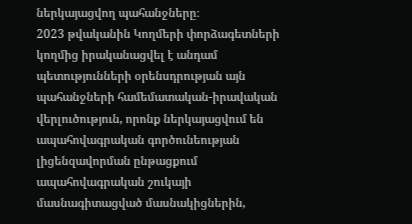ներկայացվող պահանջները։
2023 թվականին Կողմերի փորձագետների կողմից իրականացվել է անդամ պետությունների օրենսդրության այն պահանջների համեմատական-իրավական վերլուծություն, որոնք ներկայացվում են ապահովագրական գործունեության լիցենզավորման ընթացքում ապահովագրական շուկայի մասնագիտացված մասնակիցներին,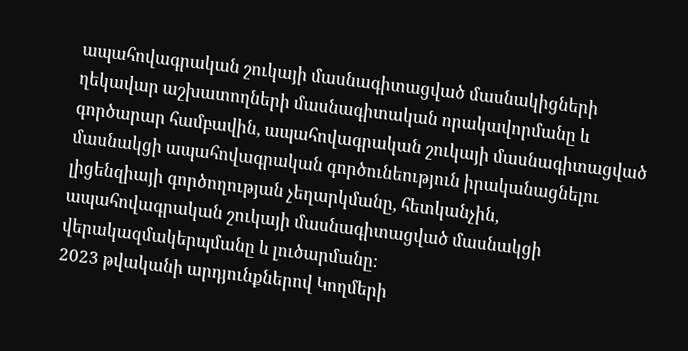ապահովագրական շուկայի մասնագիտացված մասնակիցների ղեկավար աշխատողների մասնագիտական որակավորմանը և գործարար համբավին, ապահովագրական շուկայի մասնագիտացված մասնակցի ապահովագրական գործունեություն իրականացնելու լիցենզիայի գործողության չեղարկմանը, հետկանչին, ապահովագրական շուկայի մասնագիտացված մասնակցի վերակազմակերպմանը և լուծարմանը։
2023 թվականի արդյունքներով Կողմերի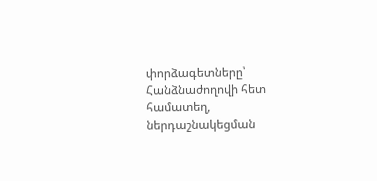փորձագետները՝ Հանձնաժողովի հետ համատեղ, ներդաշնակեցման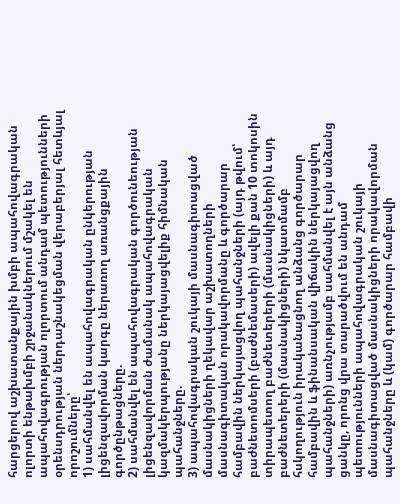հարցերով աշխատանքային խմբի ապահովագրական ոլորտի ենթախմբի շրջանակներում մշակել են ապահովագրության ոլորտում անդամ պետությունների օրենսդրության ներդաշնակեցման վերաբերյալ հետևյալ որոշումները՝
1) սահմանվել են ապահովագրական ընկերության լիցենզավորման կարգը ներառող առանցքային գործընթացները.
2) սահմանվել են ապահովագրական գործունեության լիցենզավորման ժամանակ ապահովագրական կազմակերպությանը ներկայացվելիք հիմնական պահանջները.
3) ապահովագրական շուկայի մասնագիտացված մասնակիցների ղեկավար աշխատողների մասնագիտական որակավորմանը և գործարար համբավին ներկայացվող պահանջների (այդ թվում՝ բաժնետոմսերի (բաժնեմասերի) ավելի քան 10 տոկոսին տիրապետող բաժնետերերի (մասնակիցների) և այդ բաժնետերերի (մասնակիցների) նկատմամբ հսկողություն իրականացնող անձանց գործարար համբավին և ֆինանսական վիճակին ներկայացվող պահանջների) առնչությամբ սահմանվել է այն անձանց ցանկը, որոնց վրա տարածվում են անդամ պետությունների ապահովագրական շուկայի մասնագիտացված մասնակիցների որակավորման պահանջները և (կամ) գործարար համբավի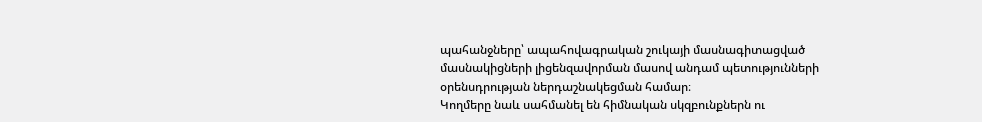պահանջները՝ ապահովագրական շուկայի մասնագիտացված մասնակիցների լիցենզավորման մասով անդամ պետությունների օրենսդրության ներդաշնակեցման համար։
Կողմերը նաև սահմանել են հիմնական սկզբունքներն ու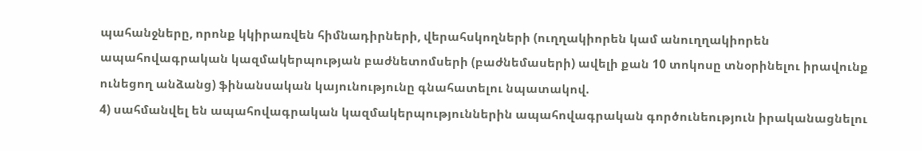պահանջները, որոնք կկիրառվեն հիմնադիրների, վերահսկողների (ուղղակիորեն կամ անուղղակիորեն ապահովագրական կազմակերպության բաժնետոմսերի (բաժնեմասերի) ավելի քան 10 տոկոսը տնօրինելու իրավունք ունեցող անձանց) ֆինանսական կայունությունը գնահատելու նպատակով.
4) սահմանվել են ապահովագրական կազմակերպություններին ապահովագրական գործունեություն իրականացնելու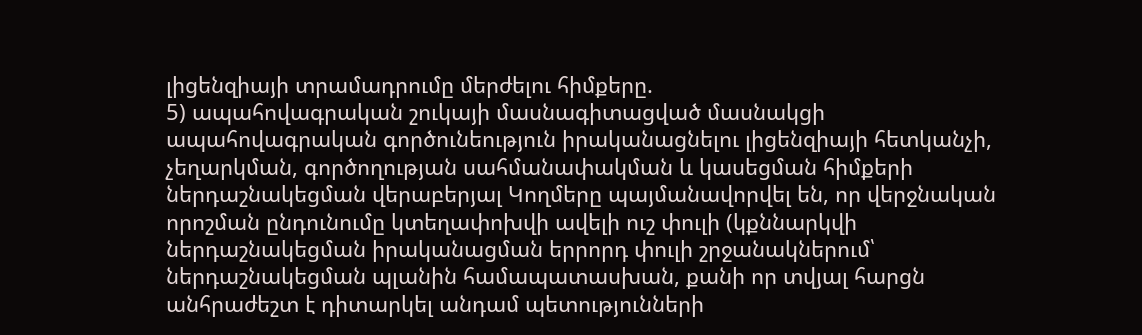լիցենզիայի տրամադրումը մերժելու հիմքերը.
5) ապահովագրական շուկայի մասնագիտացված մասնակցի ապահովագրական գործունեություն իրականացնելու լիցենզիայի հետկանչի, չեղարկման, գործողության սահմանափակման և կասեցման հիմքերի ներդաշնակեցման վերաբերյալ Կողմերը պայմանավորվել են, որ վերջնական որոշման ընդունումը կտեղափոխվի ավելի ուշ փուլի (կքննարկվի ներդաշնակեցման իրականացման երրորդ փուլի շրջանակներում՝ ներդաշնակեցման պլանին համապատասխան, քանի որ տվյալ հարցն անհրաժեշտ է դիտարկել անդամ պետությունների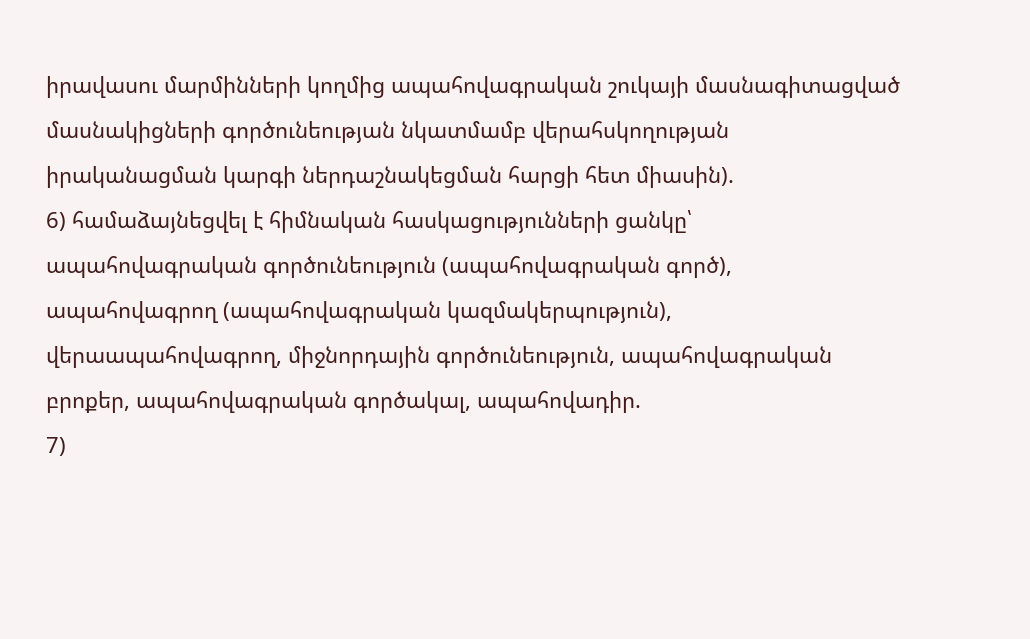իրավասու մարմինների կողմից ապահովագրական շուկայի մասնագիտացված մասնակիցների գործունեության նկատմամբ վերահսկողության իրականացման կարգի ներդաշնակեցման հարցի հետ միասին).
6) համաձայնեցվել է հիմնական հասկացությունների ցանկը՝ ապահովագրական գործունեություն (ապահովագրական գործ), ապահովագրող (ապահովագրական կազմակերպություն), վերաապահովագրող, միջնորդային գործունեություն, ապահովագրական բրոքեր, ապահովագրական գործակալ, ապահովադիր.
7)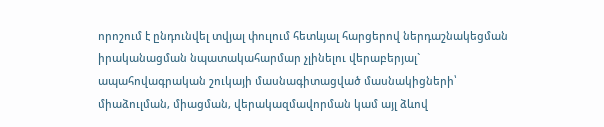որոշում է ընդունվել տվյալ փուլում հետևյալ հարցերով ներդաշնակեցման իրականացման նպատակահարմար չլինելու վերաբերյալ`
ապահովագրական շուկայի մասնագիտացված մասնակիցների՝ միաձուլման, միացման, վերակազմավորման կամ այլ ձևով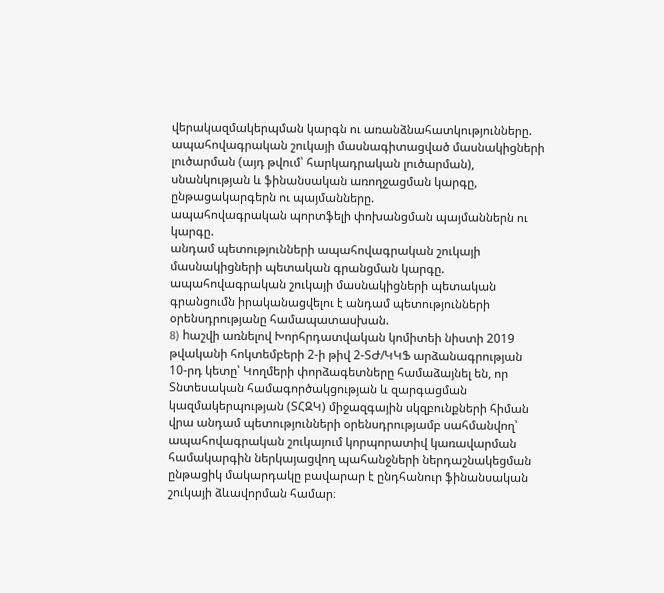վերակազմակերպման կարգն ու առանձնահատկությունները.
ապահովագրական շուկայի մասնագիտացված մասնակիցների լուծարման (այդ թվում՝ հարկադրական լուծարման), սնանկության և ֆինանսական առողջացման կարգը, ընթացակարգերն ու պայմանները.
ապահովագրական պորտֆելի փոխանցման պայմաններն ու կարգը.
անդամ պետությունների ապահովագրական շուկայի մասնակիցների պետական գրանցման կարգը. ապահովագրական շուկայի մասնակիցների պետական գրանցումն իրականացվելու է անդամ պետությունների օրենսդրությանը համապատասխան.
8) hաշվի առնելով Խորհրդատվական կոմիտեի նիստի 2019 թվականի հոկտեմբերի 2-ի թիվ 2-ՏԺ/ԿԿՖ արձանագրության 10-րդ կետը՝ Կողմերի փորձագետները համաձայնել են, որ Տնտեսական համագործակցության և զարգացման կազմակերպության (ՏՀԶԿ) միջազգային սկզբունքների հիման վրա անդամ պետությունների օրենսդրությամբ սահմանվող՝ ապահովագրական շուկայում կորպորատիվ կառավարման համակարգին ներկայացվող պահանջների ներդաշնակեցման ընթացիկ մակարդակը բավարար է ընդհանուր ֆինանսական շուկայի ձևավորման համար։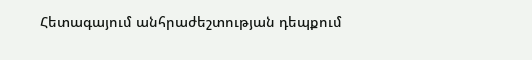Հետագայում անհրաժեշտության դեպքում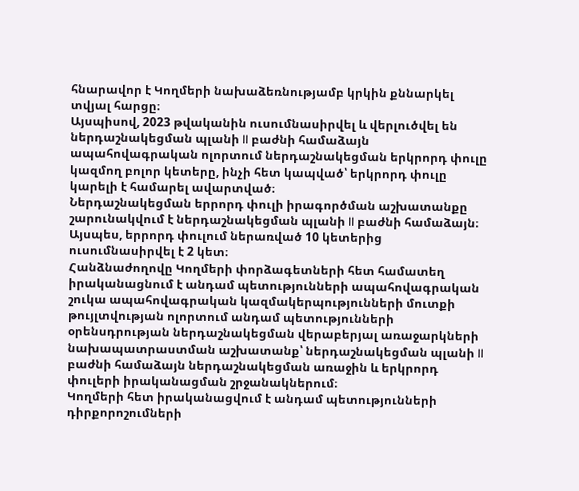հնարավոր է Կողմերի նախաձեռնությամբ կրկին քննարկել տվյալ հարցը։
Այսպիսով, 2023 թվականին ուսումնասիրվել և վերլուծվել են ներդաշնակեցման պլանի II բաժնի համաձայն ապահովագրական ոլորտում ներդաշնակեցման երկրորդ փուլը կազմող բոլոր կետերը, ինչի հետ կապված՝ երկրորդ փուլը կարելի է համարել ավարտված։
Ներդաշնակեցման երրորդ փուլի իրագործման աշխատանքը շարունակվում է ներդաշնակեցման պլանի II բաժնի համաձայն։ Այսպես, երրորդ փուլում ներառված 10 կետերից ուսումնասիրվել է 2 կետ։
Հանձնաժողովը Կողմերի փորձագետների հետ համատեղ իրականացնում է անդամ պետությունների ապահովագրական շուկա ապահովագրական կազմակերպությունների մուտքի թույլտվության ոլորտում անդամ պետությունների օրենսդրության ներդաշնակեցման վերաբերյալ առաջարկների նախապատրաստման աշխատանք՝ ներդաշնակեցման պլանի II բաժնի համաձայն ներդաշնակեցման առաջին և երկրորդ փուլերի իրականացման շրջանակներում։
Կողմերի հետ իրականացվում է անդամ պետությունների դիրքորոշումների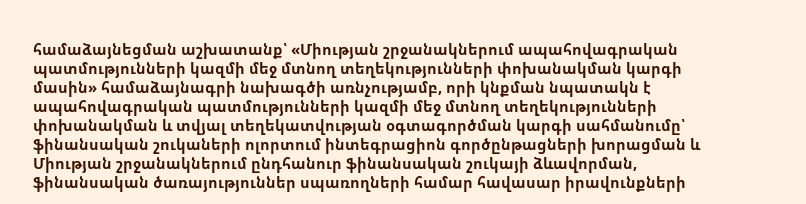համաձայնեցման աշխատանք՝ «Միության շրջանակներում ապահովագրական պատմությունների կազմի մեջ մտնող տեղեկությունների փոխանակման կարգի մասին» համաձայնագրի նախագծի առնչությամբ, որի կնքման նպատակն է ապահովագրական պատմությունների կազմի մեջ մտնող տեղեկությունների փոխանակման և տվյալ տեղեկատվության օգտագործման կարգի սահմանումը՝ ֆինանսական շուկաների ոլորտում ինտեգրացիոն գործընթացների խորացման և Միության շրջանակներում ընդհանուր ֆինանսական շուկայի ձևավորման, ֆինանսական ծառայություններ սպառողների համար հավասար իրավունքների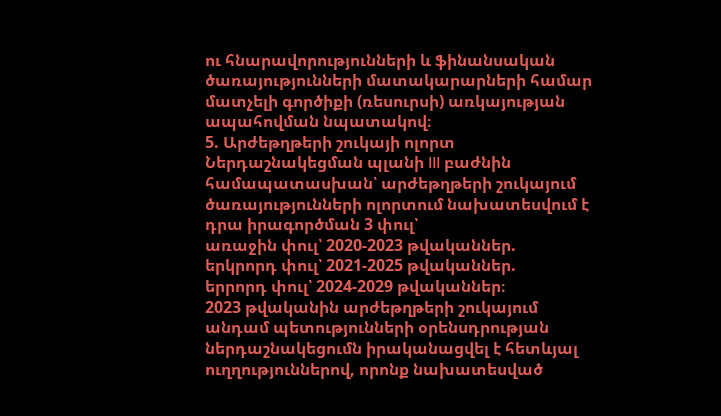ու հնարավորությունների և ֆինանսական ծառայությունների մատակարարների համար մատչելի գործիքի (ռեսուրսի) առկայության ապահովման նպատակով։
5. Արժեթղթերի շուկայի ոլորտ
Ներդաշնակեցման պլանի III բաժնին համապատասխան՝ արժեթղթերի շուկայում ծառայությունների ոլորտում նախատեսվում է դրա իրագործման 3 փուլ՝
առաջին փուլ՝ 2020-2023 թվականներ.
երկրորդ փուլ՝ 2021-2025 թվականներ.
երրորդ փուլ՝ 2024-2029 թվականներ։
2023 թվականին արժեթղթերի շուկայում անդամ պետությունների օրենսդրության ներդաշնակեցումն իրականացվել է հետևյալ ուղղություններով, որոնք նախատեսված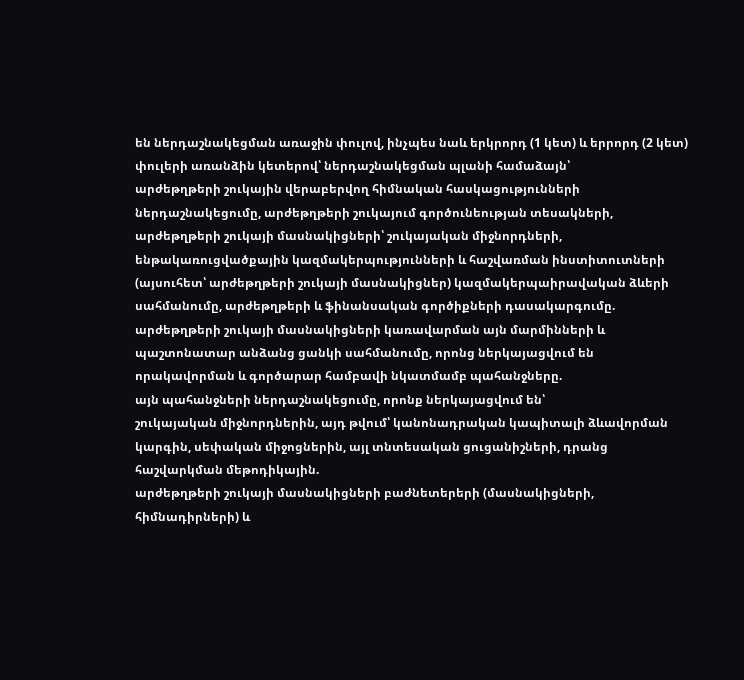են ներդաշնակեցման առաջին փուլով, ինչպես նաև երկրորդ (1 կետ) և երրորդ (2 կետ) փուլերի առանձին կետերով՝ ներդաշնակեցման պլանի համաձայն՝
արժեթղթերի շուկային վերաբերվող հիմնական հասկացությունների ներդաշնակեցումը, արժեթղթերի շուկայում գործունեության տեսակների, արժեթղթերի շուկայի մասնակիցների՝ շուկայական միջնորդների, ենթակառուցվածքային կազմակերպությունների և հաշվառման ինստիտուտների (այսուհետ՝ արժեթղթերի շուկայի մասնակիցներ) կազմակերպաիրավական ձևերի սահմանումը, արժեթղթերի և ֆինանսական գործիքների դասակարգումը.
արժեթղթերի շուկայի մասնակիցների կառավարման այն մարմինների և պաշտոնատար անձանց ցանկի սահմանումը, որոնց ներկայացվում են որակավորման և գործարար համբավի նկատմամբ պահանջները.
այն պահանջների ներդաշնակեցումը, որոնք ներկայացվում են՝
շուկայական միջնորդներին, այդ թվում՝ կանոնադրական կապիտալի ձևավորման կարգին, սեփական միջոցներին, այլ տնտեսական ցուցանիշների, դրանց հաշվարկման մեթոդիկային.
արժեթղթերի շուկայի մասնակիցների բաժնետերերի (մասնակիցների, հիմնադիրների) և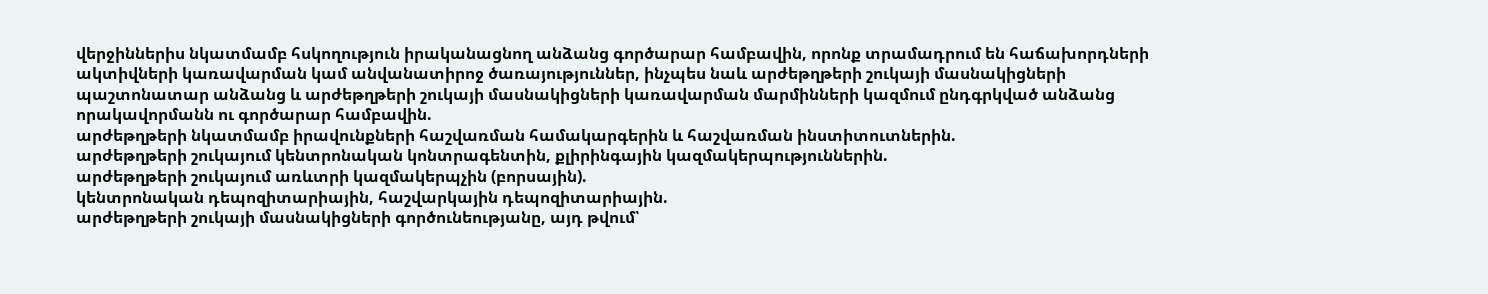վերջիններիս նկատմամբ հսկողություն իրականացնող անձանց գործարար համբավին, որոնք տրամադրում են հաճախորդների ակտիվների կառավարման կամ անվանատիրոջ ծառայություններ, ինչպես նաև արժեթղթերի շուկայի մասնակիցների պաշտոնատար անձանց և արժեթղթերի շուկայի մասնակիցների կառավարման մարմինների կազմում ընդգրկված անձանց որակավորմանն ու գործարար համբավին.
արժեթղթերի նկատմամբ իրավունքների հաշվառման համակարգերին և հաշվառման ինստիտուտներին.
արժեթղթերի շուկայում կենտրոնական կոնտրագենտին, քլիրինգային կազմակերպություններին.
արժեթղթերի շուկայում առևտրի կազմակերպչին (բորսային).
կենտրոնական դեպոզիտարիային, հաշվարկային դեպոզիտարիային.
արժեթղթերի շուկայի մասնակիցների գործունեությանը, այդ թվում՝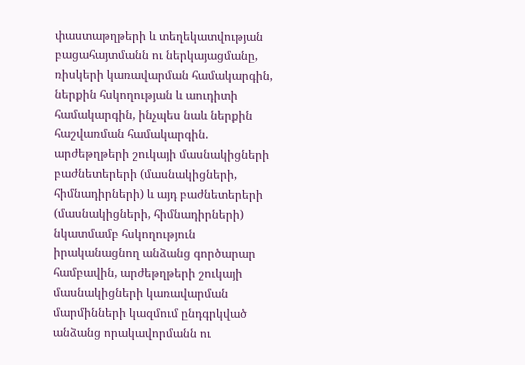փաստաթղթերի և տեղեկատվության բացահայտմանն ու ներկայացմանը, ռիսկերի կառավարման համակարգին, ներքին հսկողության և աուդիտի համակարգին, ինչպես նաև ներքին հաշվառման համակարգին.
արժեթղթերի շուկայի մասնակիցների բաժնետերերի (մասնակիցների, հիմնադիրների) և այդ բաժնետերերի (մասնակիցների, հիմնադիրների) նկատմամբ հսկողություն իրականացնող անձանց գործարար համբավին, արժեթղթերի շուկայի մասնակիցների կառավարման մարմինների կազմում ընդգրկված անձանց որակավորմանն ու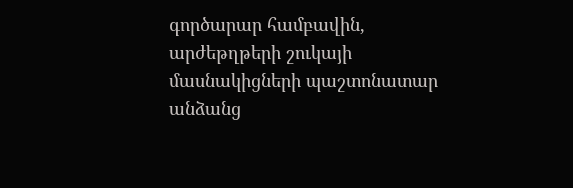գործարար համբավին, արժեթղթերի շուկայի մասնակիցների պաշտոնատար անձանց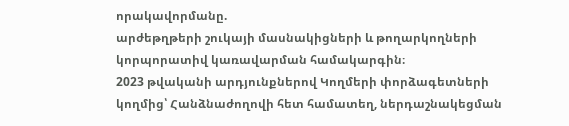որակավորմանը.
արժեթղթերի շուկայի մասնակիցների և թողարկողների կորպորատիվ կառավարման համակարգին։
2023 թվականի արդյունքներով Կողմերի փորձագետների կողմից՝ Հանձնաժողովի հետ համատեղ, ներդաշնակեցման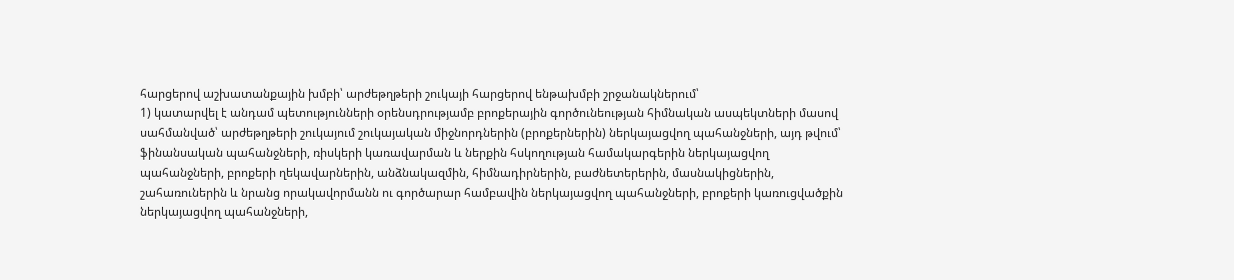հարցերով աշխատանքային խմբի՝ արժեթղթերի շուկայի հարցերով ենթախմբի շրջանակներում՝
1) կատարվել է անդամ պետությունների օրենսդրությամբ բրոքերային գործունեության հիմնական ասպեկտների մասով սահմանված՝ արժեթղթերի շուկայում շուկայական միջնորդներին (բրոքերներին) ներկայացվող պահանջների, այդ թվում՝ ֆինանսական պահանջների, ռիսկերի կառավարման և ներքին հսկողության համակարգերին ներկայացվող պահանջների, բրոքերի ղեկավարներին, անձնակազմին, հիմնադիրներին, բաժնետերերին, մասնակիցներին, շահառուներին և նրանց որակավորմանն ու գործարար համբավին ներկայացվող պահանջների, բրոքերի կառուցվածքին ներկայացվող պահանջների,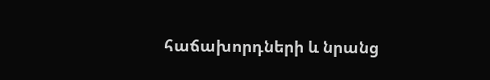հաճախորդների և նրանց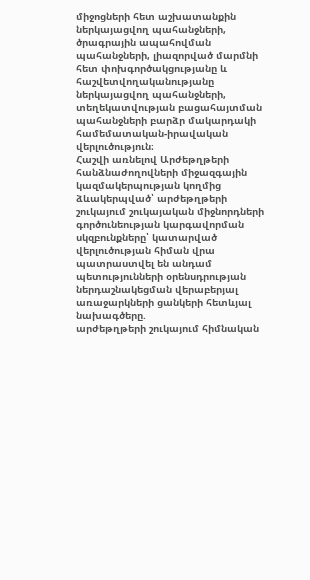միջոցների հետ աշխատանքին ներկայացվող պահանջների, ծրագրային ապահովման պահանջների, լիազորված մարմնի հետ փոխգործակցությանը և հաշվետվողականությանը ներկայացվող պահանջների, տեղեկատվության բացահայտման պահանջների բարձր մակարդակի համեմատական-իրավական վերլուծություն։
Հաշվի առնելով Արժեթղթերի հանձնաժողովների միջազգային կազմակերպության կողմից ձևակերպված՝ արժեթղթերի շուկայում շուկայական միջնորդների գործունեության կարգավորման սկզբունքները՝ կատարված վերլուծության հիման վրա պատրաստվել են անդամ պետությունների օրենսդրության ներդաշնակեցման վերաբերյալ առաջարկների ցանկերի հետևյալ նախագծերը.
արժեթղթերի շուկայում հիմնական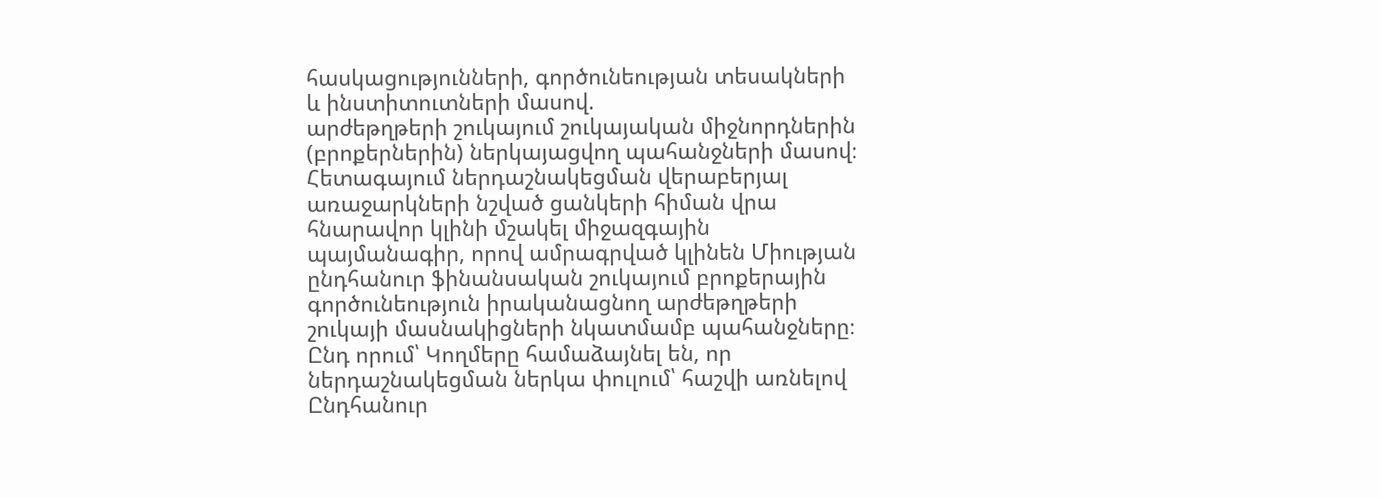հասկացությունների, գործունեության տեսակների և ինստիտուտների մասով.
արժեթղթերի շուկայում շուկայական միջնորդներին (բրոքերներին) ներկայացվող պահանջների մասով։
Հետագայում ներդաշնակեցման վերաբերյալ առաջարկների նշված ցանկերի հիման վրա հնարավոր կլինի մշակել միջազգային պայմանագիր, որով ամրագրված կլինեն Միության ընդհանուր ֆինանսական շուկայում բրոքերային գործունեություն իրականացնող արժեթղթերի շուկայի մասնակիցների նկատմամբ պահանջները։
Ընդ որում՝ Կողմերը համաձայնել են, որ ներդաշնակեցման ներկա փուլում՝ հաշվի առնելով Ընդհանուր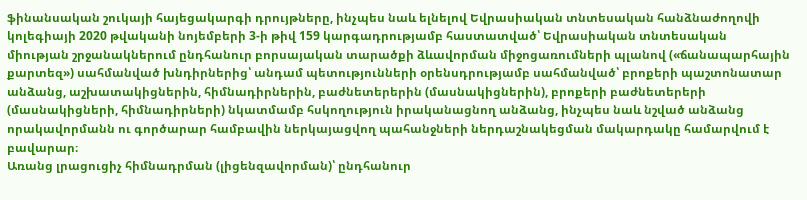ֆինանսական շուկայի հայեցակարգի դրույթները, ինչպես նաև ելնելով Եվրասիական տնտեսական հանձնաժողովի կոլեգիայի 2020 թվականի նոյեմբերի 3-ի թիվ 159 կարգադրությամբ հաստատված՝ Եվրասիական տնտեսական միության շրջանակներում ընդհանուր բորսայական տարածքի ձևավորման միջոցառումների պլանով («ճանապարհային քարտեզ») սահմանված խնդիրներից՝ անդամ պետությունների օրենսդրությամբ սահմանված՝ բրոքերի պաշտոնատար անձանց, աշխատակիցներին, հիմնադիրներին, բաժնետերերին (մասնակիցներին), բրոքերի բաժնետերերի (մասնակիցների, հիմնադիրների) նկատմամբ հսկողություն իրականացնող անձանց, ինչպես նաև նշված անձանց որակավորմանն ու գործարար համբավին ներկայացվող պահանջների ներդաշնակեցման մակարդակը համարվում է բավարար։
Առանց լրացուցիչ հիմնադրման (լիցենզավորման)՝ ընդհանուր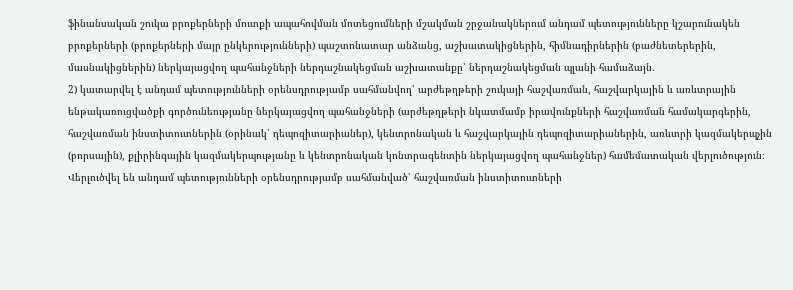ֆինանսական շուկա բրոքերների մուտքի ապահովման մոտեցումների մշակման շրջանակներում անդամ պետությունները կշարունակեն բրոքերների (բրոքերների մայր ընկերությունների) պաշտոնատար անձանց, աշխատակիցներին, հիմնադիրներին (բաժնետերերին, մասնակիցներին) ներկայացվող պահանջների ներդաշնակեցման աշխատանքը՝ ներդաշնակեցման պլանի համաձայն.
2) կատարվել է անդամ պետությունների օրենսդրությամբ սահմանվող՝ արժեթղթերի շուկայի հաշվառման, հաշվարկային և առևտրային ենթակառուցվածքի գործունեությանը ներկայացվող պահանջների (արժեթղթերի նկատմամբ իրավունքների հաշվառման համակարգերին, հաշվառման ինստիտուտներին (օրինակ՝ դեպոզիտարիաներ), կենտրոնական և հաշվարկային դեպոզիտարիաներին, առևտրի կազմակերպչին (բորսային), քլիրինգային կազմակերպությանը և կենտրոնական կոնտրագենտին ներկայացվող պահանջներ) համեմատական վերլուծություն։
Վերլուծվել են անդամ պետությունների օրենսդրությամբ սահմանված՝ հաշվառման ինստիտուտների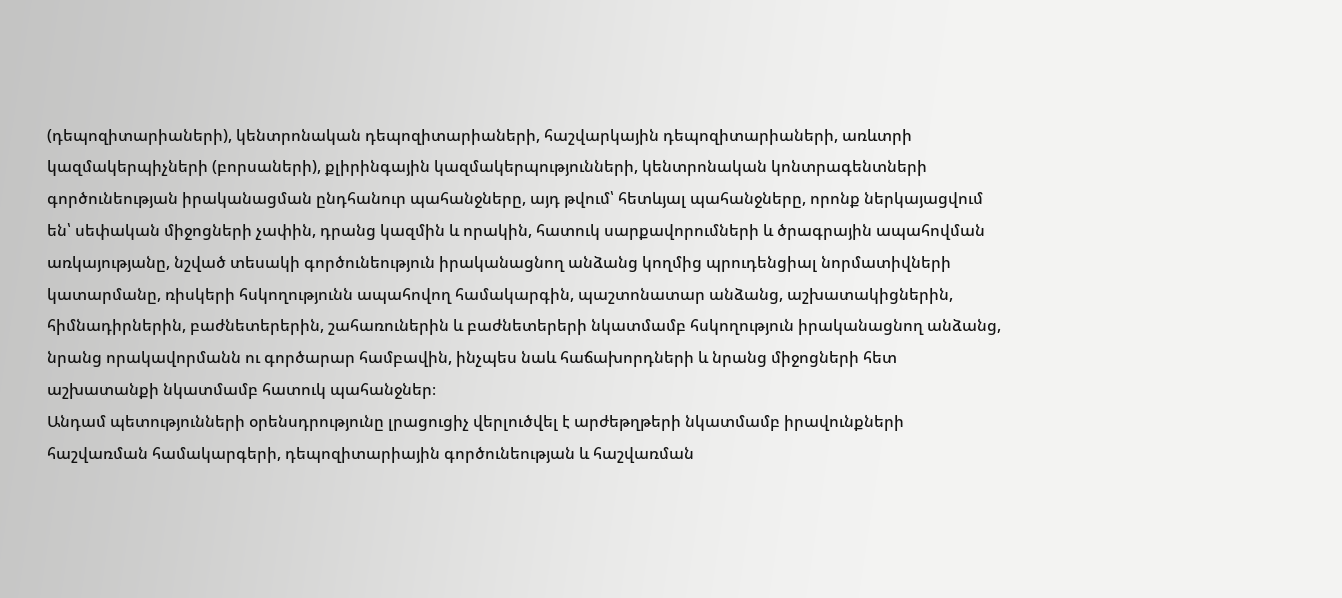(դեպոզիտարիաների), կենտրոնական դեպոզիտարիաների, հաշվարկային դեպոզիտարիաների, առևտրի կազմակերպիչների (բորսաների), քլիրինգային կազմակերպությունների, կենտրոնական կոնտրագենտների գործունեության իրականացման ընդհանուր պահանջները, այդ թվում՝ հետևյալ պահանջները, որոնք ներկայացվում են՝ սեփական միջոցների չափին, դրանց կազմին և որակին, հատուկ սարքավորումների և ծրագրային ապահովման առկայությանը, նշված տեսակի գործունեություն իրականացնող անձանց կողմից պրուդենցիալ նորմատիվների կատարմանը, ռիսկերի հսկողությունն ապահովող համակարգին, պաշտոնատար անձանց, աշխատակիցներին, հիմնադիրներին, բաժնետերերին, շահառուներին և բաժնետերերի նկատմամբ հսկողություն իրականացնող անձանց, նրանց որակավորմանն ու գործարար համբավին, ինչպես նաև հաճախորդների և նրանց միջոցների հետ աշխատանքի նկատմամբ հատուկ պահանջներ։
Անդամ պետությունների օրենսդրությունը լրացուցիչ վերլուծվել է արժեթղթերի նկատմամբ իրավունքների հաշվառման համակարգերի, դեպոզիտարիային գործունեության և հաշվառման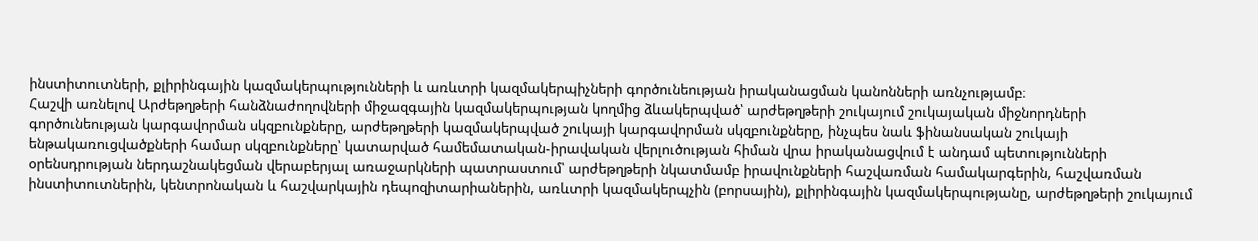ինստիտուտների, քլիրինգային կազմակերպությունների և առևտրի կազմակերպիչների գործունեության իրականացման կանոնների առնչությամբ։
Հաշվի առնելով Արժեթղթերի հանձնաժողովների միջազգային կազմակերպության կողմից ձևակերպված՝ արժեթղթերի շուկայում շուկայական միջնորդների գործունեության կարգավորման սկզբունքները, արժեթղթերի կազմակերպված շուկայի կարգավորման սկզբունքները, ինչպես նաև ֆինանսական շուկայի ենթակառուցվածքների համար սկզբունքները՝ կատարված համեմատական-իրավական վերլուծության հիման վրա իրականացվում է անդամ պետությունների օրենսդրության ներդաշնակեցման վերաբերյալ առաջարկների պատրաստում՝ արժեթղթերի նկատմամբ իրավունքների հաշվառման համակարգերին, հաշվառման ինստիտուտներին, կենտրոնական և հաշվարկային դեպոզիտարիաներին, առևտրի կազմակերպչին (բորսային), քլիրինգային կազմակերպությանը, արժեթղթերի շուկայում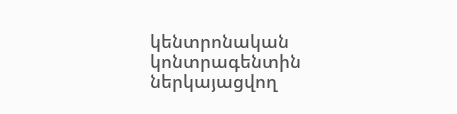կենտրոնական կոնտրագենտին ներկայացվող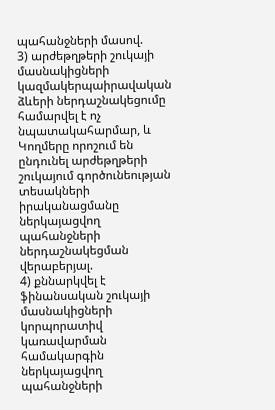պահանջների մասով.
3) արժեթղթերի շուկայի մասնակիցների կազմակերպաիրավական ձևերի ներդաշնակեցումը համարվել է ոչ նպատակահարմար, և Կողմերը որոշում են ընդունել արժեթղթերի շուկայում գործունեության տեսակների իրականացմանը ներկայացվող պահանջների ներդաշնակեցման վերաբերյալ.
4) քննարկվել է ֆինանսական շուկայի մասնակիցների կորպորատիվ կառավարման համակարգին ներկայացվող պահանջների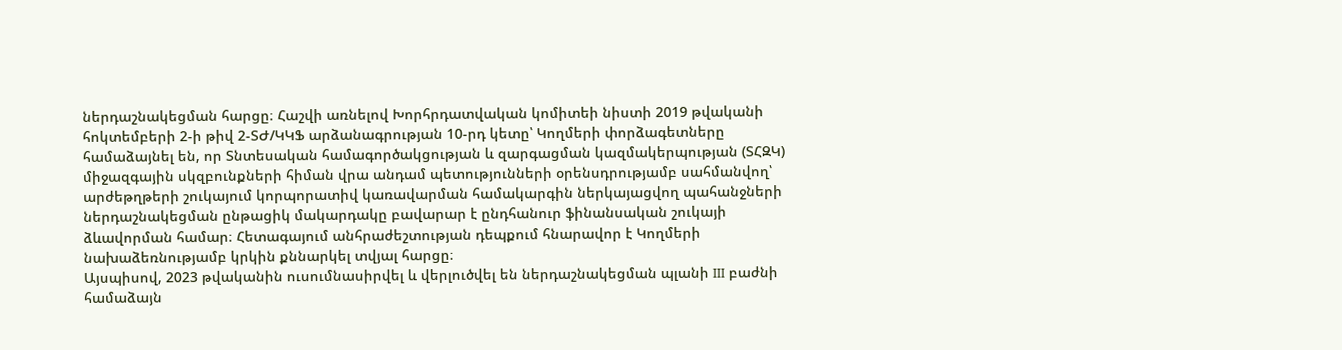ներդաշնակեցման հարցը։ Հաշվի առնելով Խորհրդատվական կոմիտեի նիստի 2019 թվականի հոկտեմբերի 2-ի թիվ 2-ՏԺ/ԿԿՖ արձանագրության 10-րդ կետը՝ Կողմերի փորձագետները համաձայնել են, որ Տնտեսական համագործակցության և զարգացման կազմակերպության (ՏՀԶԿ) միջազգային սկզբունքների հիման վրա անդամ պետությունների օրենսդրությամբ սահմանվող՝ արժեթղթերի շուկայում կորպորատիվ կառավարման համակարգին ներկայացվող պահանջների ներդաշնակեցման ընթացիկ մակարդակը բավարար է ընդհանուր ֆինանսական շուկայի ձևավորման համար։ Հետագայում անհրաժեշտության դեպքում հնարավոր է Կողմերի նախաձեռնությամբ կրկին քննարկել տվյալ հարցը։
Այսպիսով, 2023 թվականին ուսումնասիրվել և վերլուծվել են ներդաշնակեցման պլանի III բաժնի համաձայն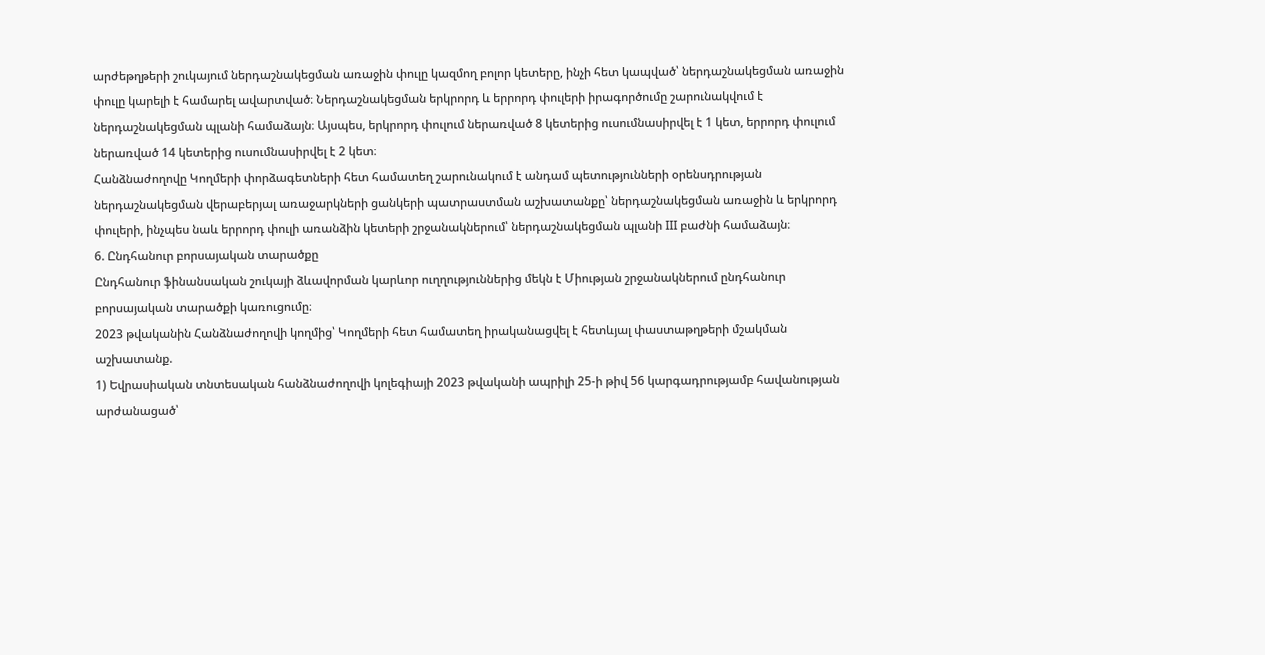արժեթղթերի շուկայում ներդաշնակեցման առաջին փուլը կազմող բոլոր կետերը, ինչի հետ կապված՝ ներդաշնակեցման առաջին փուլը կարելի է համարել ավարտված։ Ներդաշնակեցման երկրորդ և երրորդ փուլերի իրագործումը շարունակվում է ներդաշնակեցման պլանի համաձայն։ Այսպես, երկրորդ փուլում ներառված 8 կետերից ուսումնասիրվել է 1 կետ, երրորդ փուլում ներառված 14 կետերից ուսումնասիրվել է 2 կետ։
Հանձնաժողովը Կողմերի փորձագետների հետ համատեղ շարունակում է անդամ պետությունների օրենսդրության ներդաշնակեցման վերաբերյալ առաջարկների ցանկերի պատրաստման աշխատանքը՝ ներդաշնակեցման առաջին և երկրորդ փուլերի, ինչպես նաև երրորդ փուլի առանձին կետերի շրջանակներում՝ ներդաշնակեցման պլանի III բաժնի համաձայն։
6. Ընդհանուր բորսայական տարածքը
Ընդհանուր ֆինանսական շուկայի ձևավորման կարևոր ուղղություններից մեկն է Միության շրջանակներում ընդհանուր բորսայական տարածքի կառուցումը։
2023 թվականին Հանձնաժողովի կողմից՝ Կողմերի հետ համատեղ իրականացվել է հետևյալ փաստաթղթերի մշակման աշխատանք.
1) Եվրասիական տնտեսական հանձնաժողովի կոլեգիայի 2023 թվականի ապրիլի 25-ի թիվ 56 կարգադրությամբ հավանության արժանացած՝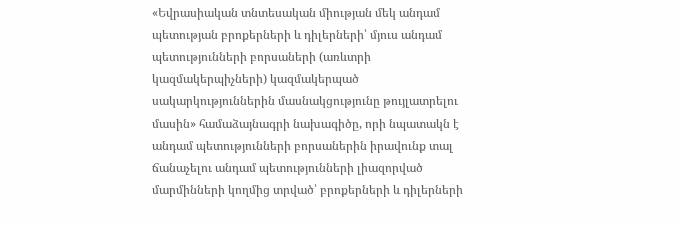«Եվրասիական տնտեսական միության մեկ անդամ պետության բրոքերների և դիլերների՝ մյուս անդամ պետությունների բորսաների (առևտրի կազմակերպիչների) կազմակերպած սակարկություններին մասնակցությունը թույլատրելու մասին» համաձայնագրի նախագիծը, որի նպատակն է անդամ պետությունների բորսաներին իրավունք տալ ճանաչելու անդամ պետությունների լիազորված մարմինների կողմից տրված՝ բրոքերների և դիլերների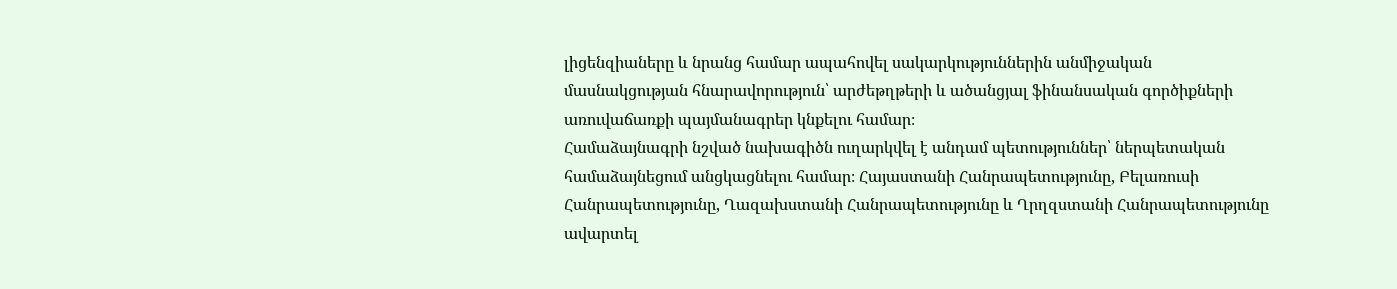լիցենզիաները և նրանց համար ապահովել սակարկություններին անմիջական մասնակցության հնարավորություն՝ արժեթղթերի և ածանցյալ ֆինանսական գործիքների առուվաճառքի պայմանագրեր կնքելու համար։
Համաձայնագրի նշված նախագիծն ուղարկվել է անդամ պետություններ՝ ներպետական համաձայնեցում անցկացնելու համար։ Հայաստանի Հանրապետությունը, Բելառուսի Հանրապետությունը, Ղազախստանի Հանրապետությունը և Ղրղզստանի Հանրապետությունը ավարտել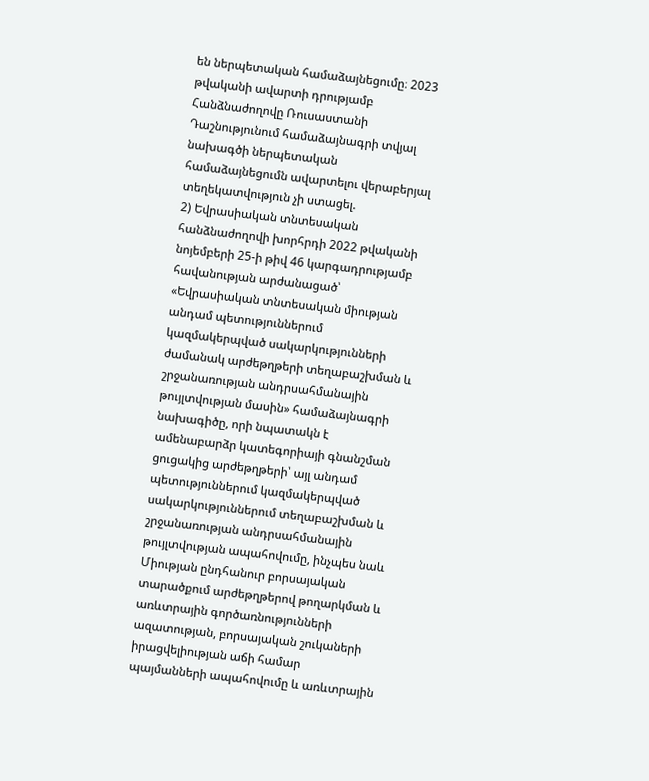են ներպետական համաձայնեցումը։ 2023 թվականի ավարտի դրությամբ Հանձնաժողովը Ռուսաստանի Դաշնությունում համաձայնագրի տվյալ նախագծի ներպետական համաձայնեցումն ավարտելու վերաբերյալ տեղեկատվություն չի ստացել.
2) Եվրասիական տնտեսական հանձնաժողովի խորհրդի 2022 թվականի նոյեմբերի 25-ի թիվ 46 կարգադրությամբ հավանության արժանացած՝ «Եվրասիական տնտեսական միության անդամ պետություններում կազմակերպված սակարկությունների ժամանակ արժեթղթերի տեղաբաշխման և շրջանառության անդրսահմանային թույլտվության մասին» համաձայնագրի նախագիծը, որի նպատակն է ամենաբարձր կատեգորիայի գնանշման ցուցակից արժեթղթերի՝ այլ անդամ պետություններում կազմակերպված սակարկություններում տեղաբաշխման և շրջանառության անդրսահմանային թույլտվության ապահովումը, ինչպես նաև Միության ընդհանուր բորսայական տարածքում արժեթղթերով թողարկման և առևտրային գործառնությունների ազատության, բորսայական շուկաների իրացվելիության աճի համար պայմանների ապահովումը և առևտրային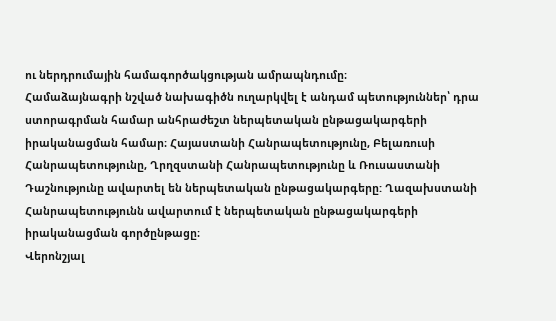ու ներդրումային համագործակցության ամրապնդումը։
Համաձայնագրի նշված նախագիծն ուղարկվել է անդամ պետություններ՝ դրա ստորագրման համար անհրաժեշտ ներպետական ընթացակարգերի իրականացման համար։ Հայաստանի Հանրապետությունը, Բելառուսի Հանրապետությունը, Ղրղզստանի Հանրապետությունը և Ռուսաստանի Դաշնությունը ավարտել են ներպետական ընթացակարգերը: Ղազախստանի Հանրապետությունն ավարտում է ներպետական ընթացակարգերի իրականացման գործընթացը։
Վերոնշյալ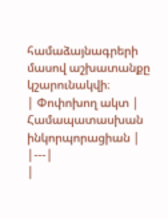համաձայնագրերի մասով աշխատանքը կշարունակվի։
| Փոփոխող ակտ | Համապատասխան ինկորպորացիան |
|---|
|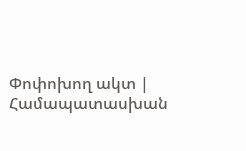Փոփոխող ակտ | Համապատասխան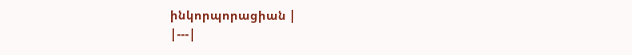ինկորպորացիան |
|---|